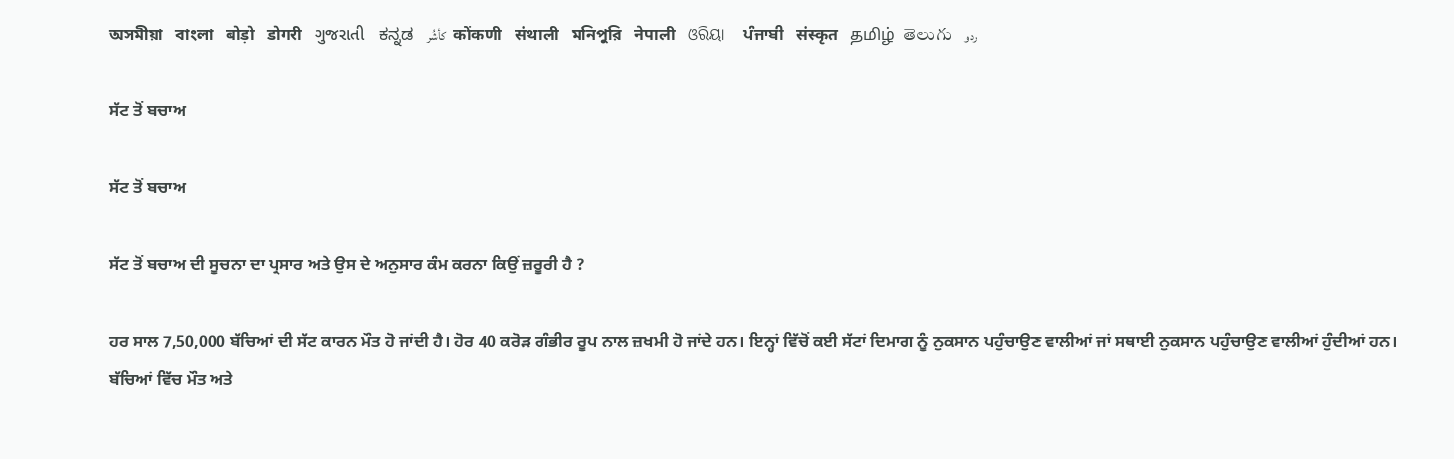অসমীয়া   বাংলা   बोड़ो   डोगरी   ગુજરાતી   ಕನ್ನಡ   كأشُر   कोंकणी   संथाली   মনিপুরি   नेपाली   ଓରିୟା   ਪੰਜਾਬੀ   संस्कृत   தமிழ்  తెలుగు   ردو

ਸੱਟ ਤੋਂ ਬਚਾਅ

ਸੱਟ ਤੋਂ ਬਚਾਅ

ਸੱਟ ਤੋਂ ਬਚਾਅ ਦੀ ਸੂਚਨਾ ਦਾ ਪ੍ਰਸਾਰ ਅਤੇ ਉਸ ਦੇ ਅਨੁਸਾਰ ਕੰਮ ਕਰਨਾ ਕਿਉਂ ਜ਼ਰੂਰੀ ਹੈ ?

ਹਰ ਸਾਲ 7,50,000 ਬੱਚਿਆਂ ਦੀ ਸੱਟ ਕਾਰਨ ਮੌਤ ਹੋ ਜਾਂਦੀ ਹੈ। ਹੋਰ 40 ਕਰੋੜ ਗੰਭੀਰ ਰੂਪ ਨਾਲ ਜ਼ਖਮੀ ਹੋ ਜਾਂਦੇ ਹਨ। ਇਨ੍ਹਾਂ ਵਿੱਚੋਂ ਕਈ ਸੱਟਾਂ ਦਿਮਾਗ ਨੂੰ ਨੁਕਸਾਨ ਪਹੁੰਚਾਉਣ ਵਾਲੀਆਂ ਜਾਂ ਸਥਾਈ ਨੁਕਸਾਨ ਪਹੁੰਚਾਉਣ ਵਾਲੀਆਂ ਹੁੰਦੀਆਂ ਹਨ। ਬੱਚਿਆਂ ਵਿੱਚ ਮੌਤ ਅਤੇ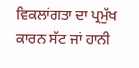ਵਿਕਲਾਂਗਤਾ ਦਾ ਪ੍ਰਮੁੱਖ ਕਾਰਨ ਸੱਟ ਜਾਂ ਹਾਨੀ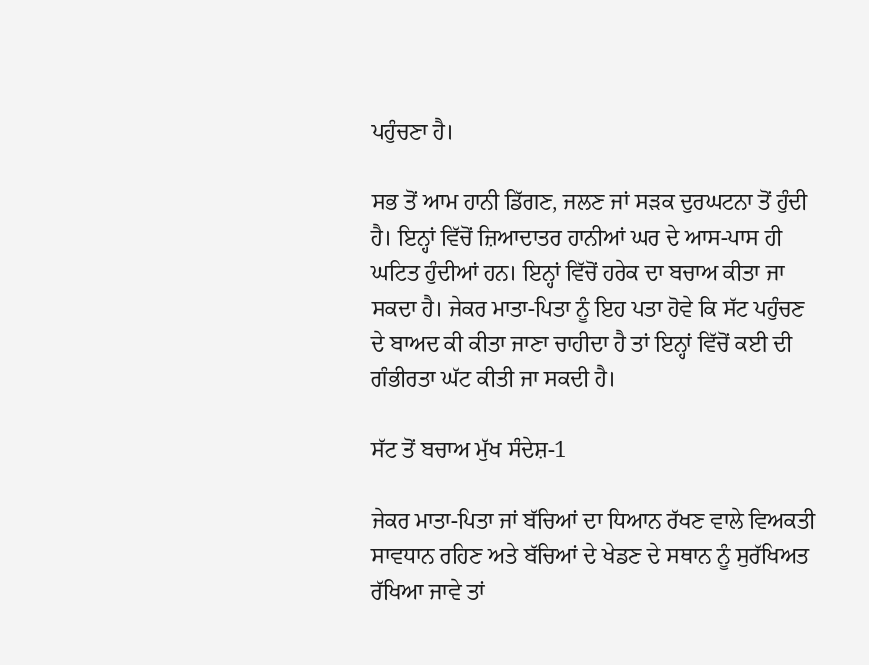ਪਹੁੰਚਣਾ ਹੈ।

ਸਭ ਤੋਂ ਆਮ ਹਾਨੀ ਡਿੱਗਣ, ਜਲਣ ਜਾਂ ਸੜਕ ਦੁਰਘਟਨਾ ਤੋਂ ਹੁੰਦੀ ਹੈ। ਇਨ੍ਹਾਂ ਵਿੱਚੋਂ ਜ਼ਿਆਦਾਤਰ ਹਾਨੀਆਂ ਘਰ ਦੇ ਆਸ-ਪਾਸ ਹੀ ਘਟਿਤ ਹੁੰਦੀਆਂ ਹਨ। ਇਨ੍ਹਾਂ ਵਿੱਚੋਂ ਹਰੇਕ ਦਾ ਬਚਾਅ ਕੀਤਾ ਜਾ ਸਕਦਾ ਹੈ। ਜੇਕਰ ਮਾਤਾ-ਪਿਤਾ ਨੂੰ ਇਹ ਪਤਾ ਹੋਵੇ ਕਿ ਸੱਟ ਪਹੁੰਚਣ ਦੇ ਬਾਅਦ ਕੀ ਕੀਤਾ ਜਾਣਾ ਚਾਹੀਦਾ ਹੈ ਤਾਂ ਇਨ੍ਹਾਂ ਵਿੱਚੋਂ ਕਈ ਦੀ ਗੰਭੀਰਤਾ ਘੱਟ ਕੀਤੀ ਜਾ ਸਕਦੀ ਹੈ।

ਸੱਟ ਤੋਂ ਬਚਾਅ ਮੁੱਖ ਸੰਦੇਸ਼-1

ਜੇਕਰ ਮਾਤਾ-ਪਿਤਾ ਜਾਂ ਬੱਚਿਆਂ ਦਾ ਧਿਆਨ ਰੱਖਣ ਵਾਲੇ ਵਿਅਕਤੀ ਸਾਵਧਾਨ ਰਹਿਣ ਅਤੇ ਬੱਚਿਆਂ ਦੇ ਖੇਡਣ ਦੇ ਸਥਾਨ ਨੂੰ ਸੁਰੱਖਿਅਤ ਰੱਖਿਆ ਜਾਵੇ ਤਾਂ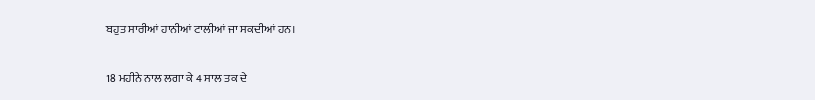ਬਹੁਤ ਸਾਰੀਆਂ ਹਾਨੀਆਂ ਟਾਲੀਆਂ ਜਾ ਸਕਦੀਆਂ ਹਨ।

18 ਮਹੀਨੇ ਨਾਲ ਲਗਾ ਕੇ 4 ਸਾਲ ਤਕ ਦੇ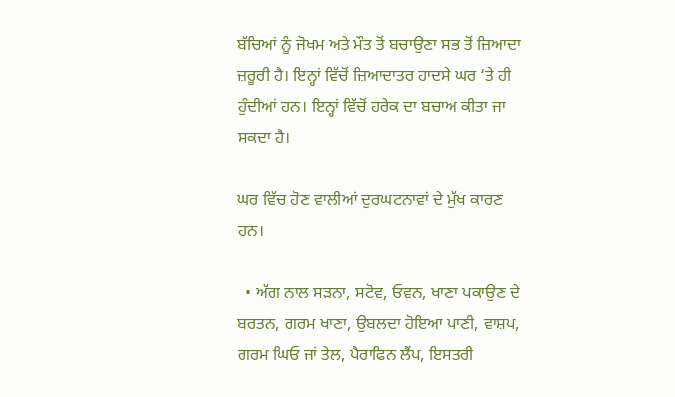ਬੱਚਿਆਂ ਨੂੰ ਜੋਖਮ ਅਤੇ ਮੌਤ ਤੋਂ ਬਚਾਉਣਾ ਸਭ ਤੋਂ ਜ਼ਿਆਦਾ ਜ਼ਰੂਰੀ ਹੈ। ਇਨ੍ਹਾਂ ਵਿੱਚੋਂ ਜ਼ਿਆਦਾਤਰ ਹਾਦਸੇ ਘਰ ‘ਤੇ ਹੀ ਹੁੰਦੀਆਂ ਹਨ। ਇਨ੍ਹਾਂ ਵਿੱਚੋਂ ਹਰੇਕ ਦਾ ਬਚਾਅ ਕੀਤਾ ਜਾ ਸਕਦਾ ਹੈ।

ਘਰ ਵਿੱਚ ਹੋਣ ਵਾਲੀਆਂ ਦੁਰਘਟਨਾਵਾਂ ਦੇ ਮੁੱਖ ਕਾਰਣ ਹਨ।

  • ਅੱਗ ਨਾਲ ਸੜਨਾ, ਸਟੋਵ, ਓਵਨ, ਖਾਣਾ ਪਕਾਉਣ ਦੇ ਬਰਤਨ, ਗਰਮ ਖਾਣਾ, ਉਬਲਦਾ ਹੋਇਆ ਪਾਣੀ, ਵਾਸ਼ਪ, ਗਰਮ ਘਿਓ ਜਾਂ ਤੇਲ, ਪੈਰਾਫਿਨ ਲੈਂਪ, ਇਸਤਰੀ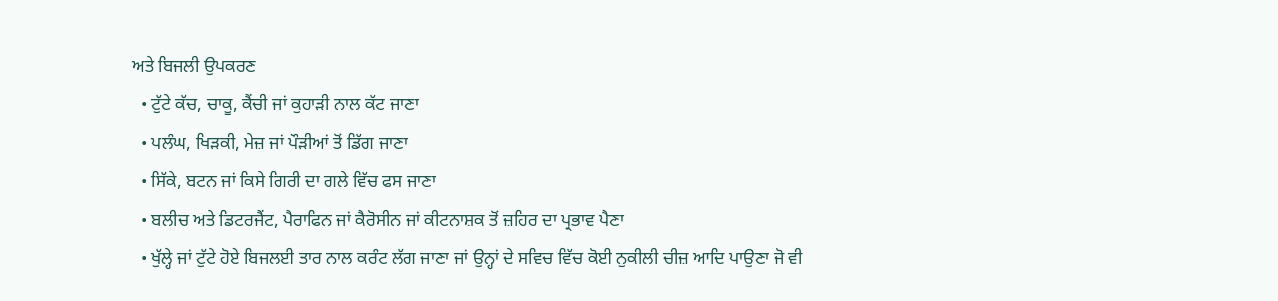ਅਤੇ ਬਿਜਲੀ ਉਪਕਰਣ
  • ਟੁੱਟੇ ਕੱਚ, ਚਾਕੂ, ਕੈਂਚੀ ਜਾਂ ਕੁਹਾੜੀ ਨਾਲ ਕੱਟ ਜਾਣਾ
  • ਪਲੰਘ, ਖਿੜਕੀ, ਮੇਜ਼ ਜਾਂ ਪੌੜੀਆਂ ਤੋਂ ਡਿੱਗ ਜਾਣਾ
  • ਸਿੱਕੇ, ਬਟਨ ਜਾਂ ਕਿਸੇ ਗਿਰੀ ਦਾ ਗਲੇ ਵਿੱਚ ਫਸ ਜਾਣਾ
  • ਬਲੀਚ ਅਤੇ ਡਿਟਰਜੈਂਟ, ਪੈਰਾਫਿਨ ਜਾਂ ਕੈਰੋਸੀਨ ਜਾਂ ਕੀਟਨਾਸ਼ਕ ਤੋਂ ਜ਼ਹਿਰ ਦਾ ਪ੍ਰਭਾਵ ਪੈਣਾ
  • ਖੁੱਲ੍ਹੇ ਜਾਂ ਟੁੱਟੇ ਹੋਏ ਬਿਜਲਈ ਤਾਰ ਨਾਲ ਕਰੰਟ ਲੱਗ ਜਾਣਾ ਜਾਂ ਉਨ੍ਹਾਂ ਦੇ ਸਵਿਚ ਵਿੱਚ ਕੋਈ ਨੁਕੀਲੀ ਚੀਜ਼ ਆਦਿ ਪਾਉਣਾ ਜੋ ਵੀ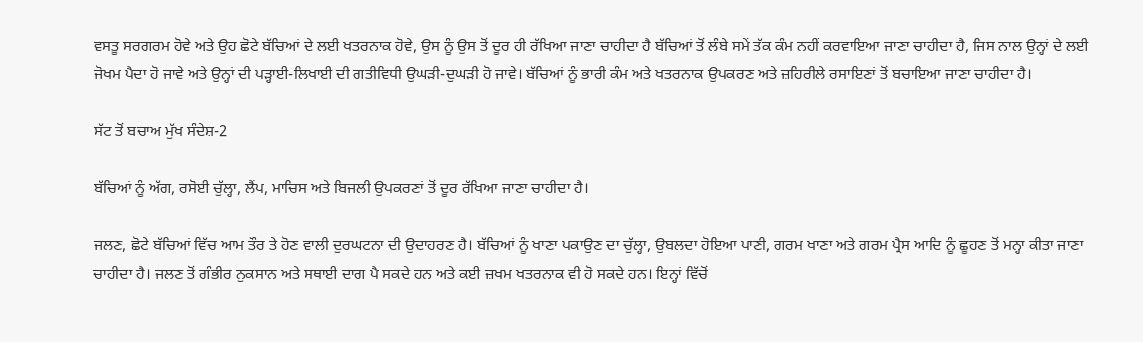ਵਸਤੂ ਸਰਗਰਮ ਹੋਵੇ ਅਤੇ ਉਹ ਛੋਟੇ ਬੱਚਿਆਂ ਦੇ ਲਈ ਖਤਰਨਾਕ ਹੋਵੇ, ਉਸ ਨੂੰ ਉਸ ਤੋਂ ਦੂਰ ਹੀ ਰੱਖਿਆ ਜਾਣਾ ਚਾਹੀਦਾ ਹੈ ਬੱਚਿਆਂ ਤੋਂ ਲੰਬੇ ਸਮੇਂ ਤੱਕ ਕੰਮ ਨਹੀਂ ਕਰਵਾਇਆ ਜਾਣਾ ਚਾਹੀਦਾ ਹੈ, ਜਿਸ ਨਾਲ ਉਨ੍ਹਾਂ ਦੇ ਲਈ ਜੋਖਮ ਪੈਦਾ ਹੋ ਜਾਵੇ ਅਤੇ ਉਨ੍ਹਾਂ ਦੀ ਪੜ੍ਹਾਈ-ਲਿਖਾਈ ਦੀ ਗਤੀਵਿਧੀ ਉਘੜੀ-ਦੁਘੜੀ ਹੋ ਜਾਵੇ। ਬੱਚਿਆਂ ਨੂੰ ਭਾਰੀ ਕੰਮ ਅਤੇ ਖਤਰਨਾਕ ਉਪਕਰਣ ਅਤੇ ਜ਼ਹਿਰੀਲੇ ਰਸਾਇਣਾਂ ਤੋਂ ਬਚਾਇਆ ਜਾਣਾ ਚਾਹੀਦਾ ਹੈ।

ਸੱਟ ਤੋਂ ਬਚਾਅ ਮੁੱਖ ਸੰਦੇਸ਼-2

ਬੱਚਿਆਂ ਨੂੰ ਅੱਗ, ਰਸੋਈ ਚੁੱਲ੍ਹਾ, ਲੈਂਪ, ਮਾਚਿਸ ਅਤੇ ਬਿਜਲੀ ਉਪਕਰਣਾਂ ਤੋਂ ਦੂਰ ਰੱਖਿਆ ਜਾਣਾ ਚਾਹੀਦਾ ਹੈ।

ਜਲਣ, ਛੋਟੇ ਬੱਚਿਆਂ ਵਿੱਚ ਆਮ ਤੌਰ ਤੇ ਹੋਣ ਵਾਲੀ ਦੁਰਘਟਨਾ ਦੀ ਉਦਾਹਰਣ ਹੈ। ਬੱਚਿਆਂ ਨੂੰ ਖਾਣਾ ਪਕਾਉਣ ਦਾ ਚੁੱਲ੍ਹਾ, ਉਬਲਦਾ ਹੋਇਆ ਪਾਣੀ, ਗਰਮ ਖਾਣਾ ਅਤੇ ਗਰਮ ਪ੍ਰੈਸ ਆਦਿ ਨੂੰ ਛੂਹਣ ਤੋਂ ਮਨ੍ਹਾ ਕੀਤਾ ਜਾਣਾ ਚਾਹੀਦਾ ਹੈ। ਜਲਣ ਤੋਂ ਗੰਭੀਰ ਨੁਕਸਾਨ ਅਤੇ ਸਥਾਈ ਦਾਗ ਪੈ ਸਕਦੇ ਹਨ ਅਤੇ ਕਈ ਜ਼ਖਮ ਖਤਰਨਾਕ ਵੀ ਹੋ ਸਕਦੇ ਹਨ। ਇਨ੍ਹਾਂ ਵਿੱਚੋਂ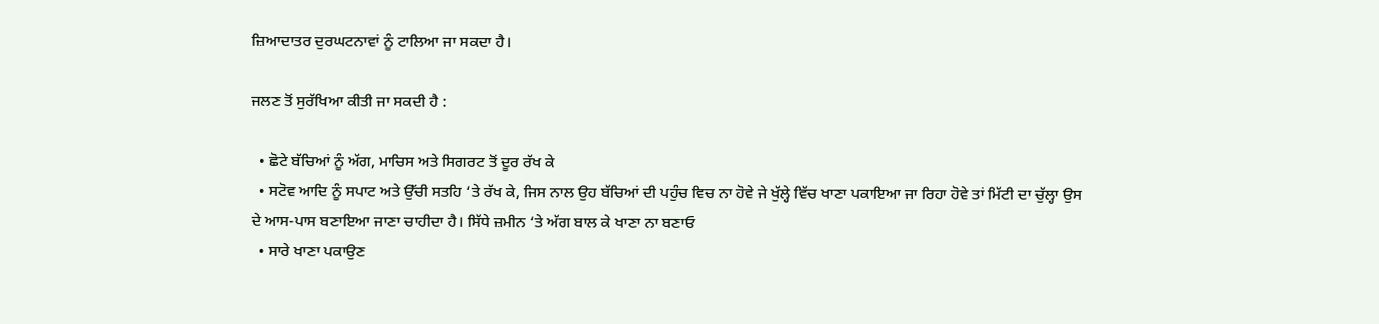ਜ਼ਿਆਦਾਤਰ ਦੁਰਘਟਨਾਵਾਂ ਨੂੰ ਟਾਲਿਆ ਜਾ ਸਕਦਾ ਹੈ।

ਜਲਣ ਤੋਂ ਸੁਰੱਖਿਆ ਕੀਤੀ ਜਾ ਸਕਦੀ ਹੈ :

  • ਛੋਟੇ ਬੱਚਿਆਂ ਨੂੰ ਅੱਗ, ਮਾਚਿਸ ਅਤੇ ਸਿਗਰਟ ਤੋਂ ਦੂਰ ਰੱਖ ਕੇ
  • ਸਟੋਵ ਆਦਿ ਨੂੰ ਸਪਾਟ ਅਤੇ ਉੱਚੀ ਸਤਹਿ ‘ਤੇ ਰੱਖ ਕੇ, ਜਿਸ ਨਾਲ ਉਹ ਬੱਚਿਆਂ ਦੀ ਪਹੁੰਚ ਵਿਚ ਨਾ ਹੋਵੇ ਜੇ ਖੁੱਲ੍ਹੇ ਵਿੱਚ ਖਾਣਾ ਪਕਾਇਆ ਜਾ ਰਿਹਾ ਹੋਵੇ ਤਾਂ ਮਿੱਟੀ ਦਾ ਚੁੱਲ੍ਹਾ ਉਸ ਦੇ ਆਸ-ਪਾਸ ਬਣਾਇਆ ਜਾਣਾ ਚਾਹੀਦਾ ਹੈ। ਸਿੱਧੇ ਜ਼ਮੀਨ ‘ਤੇ ਅੱਗ ਬਾਲ ਕੇ ਖਾਣਾ ਨਾ ਬਣਾਓ
  • ਸਾਰੇ ਖਾਣਾ ਪਕਾਉਣ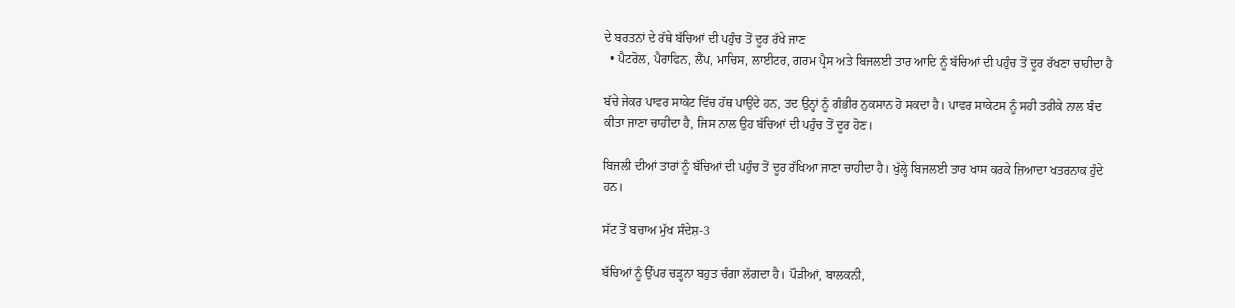ਦੇ ਬਰਤਨਾਂ ਦੇ ਰੱਥੇ ਬੱਚਿਆਂ ਦੀ ਪਹੁੰਚ ਤੋਂ ਦੂਰ ਰੱਖੇ ਜਾਣ
  • ਪੈਟਰੋਲ, ਪੈਰਾਫਿਨ, ਲੈਂਪ, ਮਾਚਿਸ, ਲਾਈਟਰ, ਗਰਮ ਪ੍ਰੈਸ ਅਤੇ ਬਿਜਲਈ ਤਾਰ ਆਦਿ ਨੂੰ ਬੱਚਿਆਂ ਦੀ ਪਹੁੰਚ ਤੋਂ ਦੂਰ ਰੱਖਣਾ ਚਾਹੀਦਾ ਹੈ

ਬੱਚੇ ਜੇਕਰ ਪਾਵਰ ਸਾਕੇਟ ਵਿੱਚ ਹੱਥ ਪਾਉਂਦੇ ਹਨ, ਤਦ ਉਨ੍ਹਾਂ ਨੂੰ ਗੰਭੀਰ ਨੁਕਸਾਨ ਹੋ ਸਕਦਾ ਹੈ। ਪਾਵਰ ਸਾਕੇਟਸ ਨੂੰ ਸਹੀ ਤਰੀਕੇ ਨਾਲ ਬੰਦ ਕੀਤਾ ਜਾਣਾ ਚਾਹੀਦਾ ਹੈ, ਜਿਸ ਨਾਲ ਉਹ ਬੱਚਿਆਂ ਦੀ ਪਹੁੰਚ ਤੋਂ ਦੂਰ ਹੋਣ।

ਬਿਜਲੀ ਦੀਆਂ ਤਾਰਾਂ ਨੂੰ ਬੱਚਿਆਂ ਦੀ ਪਹੁੰਚ ਤੋਂ ਦੂਰ ਰੱਖਿਆ ਜਾਣਾ ਚਾਹੀਦਾ ਹੈ। ਖੁੱਲ੍ਹੇ ਬਿਜਲਈ ਤਾਰ ਖਾਸ ਕਰਕੇ ਜ਼ਿਆਦਾ ਖਤਰਨਾਕ ਹੁੰਦੇ ਹਨ।

ਸੱਟ ਤੋਂ ਬਚਾਅ ਮੁੱਖ ਸੰਦੇਸ਼-3

ਬੱਚਿਆਂ ਨੂੰ ਉੱਪਰ ਚੜ੍ਹਨਾ ਬਹੁਤ ਚੰਗਾ ਲੱਗਦਾ ਹੈ। ਪੌੜੀਆਂ, ਬਾਲਕਨੀ,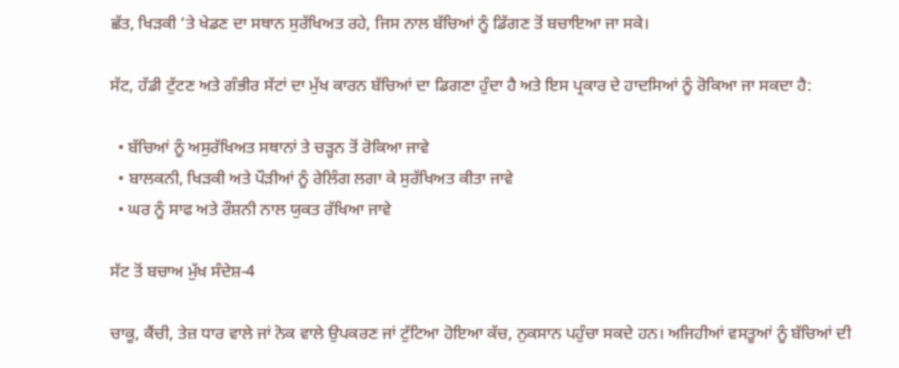ਛੱਤ, ਖਿੜਕੀ ‘ਤੇ ਖੇਡਣ ਦਾ ਸਥਾਨ ਸੁਰੱਖਿਅਤ ਰਹੇ, ਜਿਸ ਨਾਲ ਬੱਚਿਆਂ ਨੂੰ ਡਿੱਗਣ ਤੋਂ ਬਚਾਇਆ ਜਾ ਸਕੇ।

ਸੱਟ, ਹੱਡੀ ਟੁੱਟਣ ਅਤੇ ਗੰਭੀਰ ਸੱਟਾਂ ਦਾ ਮੁੱਖ ਕਾਰਨ ਬੱਚਿਆਂ ਦਾ ਡਿਗਣਾ ਹੁੰਦਾ ਹੈ ਅਤੇ ਇਸ ਪ੍ਰਕਾਰ ਦੇ ਹਾਦਸਿਆਂ ਨੂੰ ਰੋਕਿਆ ਜਾ ਸਕਦਾ ਹੈ:

  • ਬੱਚਿਆਂ ਨੂੰ ਅਸੁਰੱਖਿਅਤ ਸਥਾਨਾਂ ਤੇ ਚੜ੍ਹਨ ਤੋਂ ਰੋਕਿਆ ਜਾਵੇ
  • ਬਾਲਕਨੀ, ਖਿੜਕੀ ਅਤੇ ਪੌੜੀਆਂ ਨੂੰ ਰੇਲਿੰਗ ਲਗਾ ਕੇ ਸੁਰੱਖਿਅਤ ਕੀਤਾ ਜਾਵੇ
  • ਘਰ ਨੂੰ ਸਾਫ ਅਤੇ ਰੌਸ਼ਨੀ ਨਾਲ ਯੁਕਤ ਰੱਖਿਆ ਜਾਵੇ

ਸੱਟ ਤੋਂ ਬਚਾਅ ਮੁੱਖ ਸੰਦੇਸ਼-4

ਚਾਕੂ, ਕੈਂਚੀ, ਤੇਜ਼ ਧਾਰ ਵਾਲੇ ਜਾਂ ਨੋਕ ਵਾਲੇ ਉਪਕਰਣ ਜਾਂ ਟੁੱਟਿਆ ਹੋਇਆ ਕੱਚ, ਨੁਕਸਾਨ ਪਹੁੰਚਾ ਸਕਦੇ ਹਨ। ਅਜਿਹੀਆਂ ਵਸਤੂਆਂ ਨੂੰ ਬੱਚਿਆਂ ਦੀ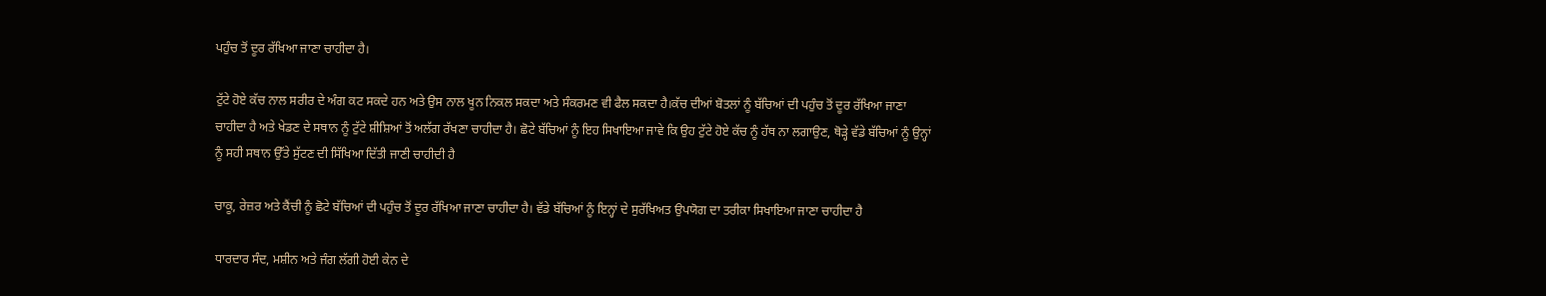ਪਹੁੰਚ ਤੋਂ ਦੂਰ ਰੱਖਿਆ ਜਾਣਾ ਚਾਹੀਦਾ ਹੈ।

ਟੁੱਟੇ ਹੋਏ ਕੱਚ ਨਾਲ ਸਰੀਰ ਦੇ ਅੰਗ ਕਟ ਸਕਦੇ ਹਨ ਅਤੇ ਉਸ ਨਾਲ ਖੂਨ ਨਿਕਲ ਸਕਦਾ ਅਤੇ ਸੰਕਰਮਣ ਵੀ ਫੈਲ ਸਕਦਾ ਹੈ।ਕੱਚ ਦੀਆਂ ਬੋਤਲਾਂ ਨੂੰ ਬੱਚਿਆਂ ਦੀ ਪਹੁੰਚ ਤੋਂ ਦੂਰ ਰੱਖਿਆ ਜਾਣਾ ਚਾਹੀਦਾ ਹੈ ਅਤੇ ਖੇਡਣ ਦੇ ਸਥਾਨ ਨੂੰ ਟੁੱਟੇ ਸ਼ੀਸ਼ਿਆਂ ਤੋਂ ਅਲੱਗ ਰੱਖਣਾ ਚਾਹੀਦਾ ਹੈ। ਛੋਟੇ ਬੱਚਿਆਂ ਨੂੰ ਇਹ ਸਿਖਾਇਆ ਜਾਵੇ ਕਿ ਉਹ ਟੁੱਟੇ ਹੋਏ ਕੱਚ ਨੂੰ ਹੱਥ ਨਾ ਲਗਾਉਣ, ਥੋੜ੍ਹੇ ਵੱਡੇ ਬੱਚਿਆਂ ਨੂੰ ਉਨ੍ਹਾਂ ਨੂੰ ਸਹੀ ਸਥਾਨ ਉੱਤੇ ਸੁੱਟਣ ਦੀ ਸਿੱਖਿਆ ਦਿੱਤੀ ਜਾਣੀ ਚਾਹੀਦੀ ਹੈ

ਚਾਕੂ, ਰੇਜ਼ਰ ਅਤੇ ਕੈਂਚੀ ਨੂੰ ਛੋਟੇ ਬੱਚਿਆਂ ਦੀ ਪਹੁੰਚ ਤੋਂ ਦੂਰ ਰੱਖਿਆ ਜਾਣਾ ਚਾਹੀਦਾ ਹੈ। ਵੱਡੇ ਬੱਚਿਆਂ ਨੂੰ ਇਨ੍ਹਾਂ ਦੇ ਸੁਰੱਖਿਅਤ ਉਪਯੋਗ ਦਾ ਤਰੀਕਾ ਸਿਖਾਇਆ ਜਾਣਾ ਚਾਹੀਦਾ ਹੈ

ਧਾਰਦਾਰ ਸੰਦ, ਮਸ਼ੀਨ ਅਤੇ ਜੰਗ ਲੱਗੀ ਹੋਈ ਕੇਨ ਦੇ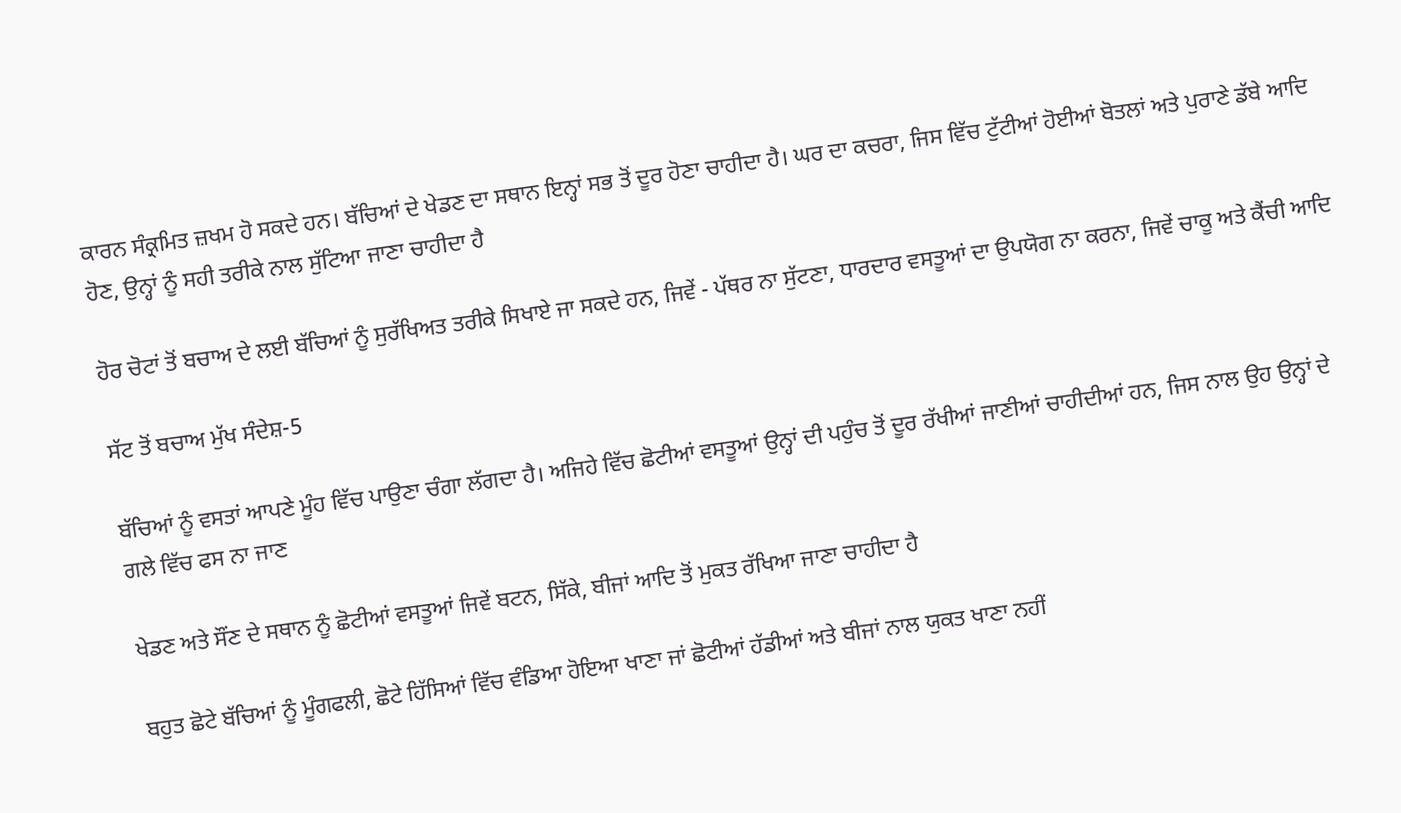ਕਾਰਨ ਸੰਕ੍ਰਮਿਤ ਜ਼ਖਮ ਹੋ ਸਕਦੇ ਹਨ। ਬੱਚਿਆਂ ਦੇ ਖੇਡਣ ਦਾ ਸਥਾਨ ਇਨ੍ਹਾਂ ਸਭ ਤੋਂ ਦੂਰ ਹੋਣਾ ਚਾਹੀਦਾ ਹੈ। ਘਰ ਦਾ ਕਚਰਾ, ਜਿਸ ਵਿੱਚ ਟੁੱਟੀਆਂ ਹੋਈਆਂ ਬੋਤਲਾਂ ਅਤੇ ਪੁਰਾਣੇ ਡੱਬੇ ਆਦਿ ਹੋਣ, ਉਨ੍ਹਾਂ ਨੂੰ ਸਹੀ ਤਰੀਕੇ ਨਾਲ ਸੁੱਟਿਆ ਜਾਣਾ ਚਾਹੀਦਾ ਹੈ

ਹੋਰ ਚੋਟਾਂ ਤੋਂ ਬਚਾਅ ਦੇ ਲਈ ਬੱਚਿਆਂ ਨੂੰ ਸੁਰੱਖਿਅਤ ਤਰੀਕੇ ਸਿਖਾਏ ਜਾ ਸਕਦੇ ਹਨ, ਜਿਵੇਂ - ਪੱਥਰ ਨਾ ਸੁੱਟਣਾ, ਧਾਰਦਾਰ ਵਸਤੂਆਂ ਦਾ ਉਪਯੋਗ ਨਾ ਕਰਨਾ, ਜਿਵੇਂ ਚਾਕੂ ਅਤੇ ਕੈਂਚੀ ਆਦਿ

ਸੱਟ ਤੋਂ ਬਚਾਅ ਮੁੱਖ ਸੰਦੇਸ਼-5

ਬੱਚਿਆਂ ਨੂੰ ਵਸਤਾਂ ਆਪਣੇ ਮੂੰਹ ਵਿੱਚ ਪਾਉਣਾ ਚੰਗਾ ਲੱਗਦਾ ਹੈ। ਅਜਿਹੇ ਵਿੱਚ ਛੋਟੀਆਂ ਵਸਤੂਆਂ ਉਨ੍ਹਾਂ ਦੀ ਪਹੁੰਚ ਤੋਂ ਦੂਰ ਰੱਖੀਆਂ ਜਾਣੀਆਂ ਚਾਹੀਦੀਆਂ ਹਨ, ਜਿਸ ਨਾਲ ਉਹ ਉਨ੍ਹਾਂ ਦੇ ਗਲੇ ਵਿੱਚ ਫਸ ਨਾ ਜਾਣ

ਖੇਡਣ ਅਤੇ ਸੌਂਣ ਦੇ ਸਥਾਨ ਨੂੰ ਛੋਟੀਆਂ ਵਸਤੂਆਂ ਜਿਵੇਂ ਬਟਨ, ਸਿੱਕੇ, ਬੀਜਾਂ ਆਦਿ ਤੋਂ ਮੁਕਤ ਰੱਖਿਆ ਜਾਣਾ ਚਾਹੀਦਾ ਹੈ

ਬਹੁਤ ਛੋਟੇ ਬੱਚਿਆਂ ਨੂੰ ਮੂੰਗਫਲੀ, ਛੋਟੇ ਹਿੱਸਿਆਂ ਵਿੱਚ ਵੰਡਿਆ ਹੋਇਆ ਖਾਣਾ ਜਾਂ ਛੋਟੀਆਂ ਹੱਡੀਆਂ ਅਤੇ ਬੀਜਾਂ ਨਾਲ ਯੁਕਤ ਖਾਣਾ ਨਹੀਂ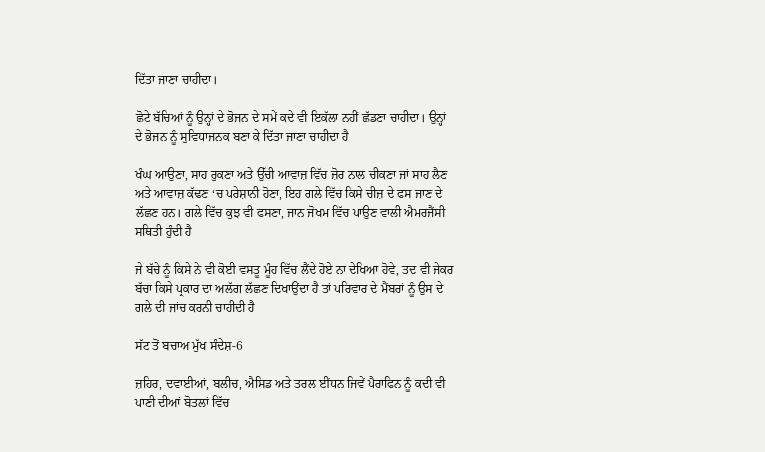ਦਿੱਤਾ ਜਾਣਾ ਚਾਹੀਦਾ।

ਛੋਟੇ ਬੱਚਿਆਂ ਨੂੰ ਉਨ੍ਹਾਂ ਦੇ ਭੋਜਨ ਦੇ ਸਮੇਂ ਕਦੇ ਵੀ ਇਕੱਲਾ ਨਹੀਂ ਛੱਡਣਾ ਚਾਹੀਦਾ। ਉਨ੍ਹਾਂ ਦੇ ਭੋਜਨ ਨੂੰ ਸੁਵਿਧਾਜਨਕ ਬਣਾ ਕੇ ਦਿੱਤਾ ਜਾਣਾ ਚਾਹੀਦਾ ਹੈ

ਖੰਘ ਆਉਣਾ, ਸਾਹ ਰੁਕਣਾ ਅਤੇ ਉੱਚੀ ਆਵਾਜ਼ ਵਿੱਚ ਜ਼ੋਰ ਨਾਲ ਚੀਕਣਾ ਜਾਂ ਸਾਹ ਲੈਣ ਅਤੇ ਆਵਾਜ਼ ਕੱਢਣ ‘ਚ ਪਰੇਸ਼ਾਨੀ ਹੋਣਾ, ਇਹ ਗਲੇ ਵਿੱਚ ਕਿਸੇ ਚੀਜ਼ ਦੇ ਫਸ ਜਾਣ ਦੇ ਲੱਛਣ ਹਨ। ਗਲੇ ਵਿੱਚ ਕੁਝ ਵੀ ਫਸਣਾ, ਜਾਨ ਜੋਖਮ ਵਿੱਚ ਪਾਉਣ ਵਾਲੀ ਐਮਰਜੈਂਸੀ ਸਥਿਤੀ ਹੁੰਦੀ ਹੈ

ਜੇ ਬੱਚੇ ਨੂੰ ਕਿਸੇ ਨੇ ਵੀ ਕੋਈ ਵਸਤੂ ਮੂੰਹ ਵਿੱਚ ਲੈਂਦੇ ਹੋਏ ਨਾ ਦੇਖਿਆ ਹੋਵੇ, ਤਦ ਵੀ ਜੇਕਰ ਬੱਚਾ ਕਿਸੇ ਪ੍ਰਕਾਰ ਦਾ ਅਲੱਗ ਲੱਛਣ ਦਿਖਾਉਂਦਾ ਹੈ ਤਾਂ ਪਰਿਵਾਰ ਦੇ ਮੈਂਬਰਾਂ ਨੂੰ ਉਸ ਦੇ ਗਲੇ ਦੀ ਜਾਂਚ ਕਰਨੀ ਚਾਹੀਦੀ ਹੈ

ਸੱਟ ਤੋਂ ਬਚਾਅ ਮੁੱਖ ਸੰਦੇਸ਼-6

ਜ਼ਹਿਰ, ਦਵਾਈਆਂ, ਬਲੀਚ, ਐਸਿਡ ਅਤੇ ਤਰਲ ਈਂਧਨ ਜਿਵੇਂ ਪੈਰਾਫਿਨ ਨੂੰ ਕਦੀ ਵੀ ਪਾਣੀ ਦੀਆਂ ਬੋਤਲਾਂ ਵਿੱਚ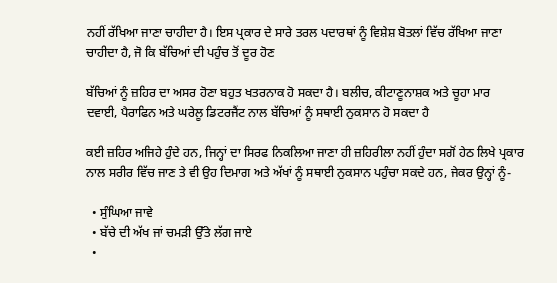ਨਹੀਂ ਰੱਖਿਆ ਜਾਣਾ ਚਾਹੀਦਾ ਹੈ। ਇਸ ਪ੍ਰਕਾਰ ਦੇ ਸਾਰੇ ਤਰਲ ਪਦਾਰਥਾਂ ਨੂੰ ਵਿਸ਼ੇਸ਼ ਬੋਤਲਾਂ ਵਿੱਚ ਰੱਖਿਆ ਜਾਣਾ ਚਾਹੀਦਾ ਹੈ, ਜੋ ਕਿ ਬੱਚਿਆਂ ਦੀ ਪਹੁੰਚ ਤੋਂ ਦੂਰ ਹੋਣ

ਬੱਚਿਆਂ ਨੂੰ ਜ਼ਹਿਰ ਦਾ ਅਸਰ ਹੋਣਾ ਬਹੁਤ ਖਤਰਨਾਕ ਹੋ ਸਕਦਾ ਹੈ। ਬਲੀਚ, ਕੀਟਾਣੂਨਾਸ਼ਕ ਅਤੇ ਚੂਹਾ ਮਾਰ ਦਵਾਈ, ਪੈਰਾਫਿਨ ਅਤੇ ਘਰੇਲੂ ਡਿਟਰਜੈਂਟ ਨਾਲ ਬੱਚਿਆਂ ਨੂੰ ਸਥਾਈ ਨੁਕਸਾਨ ਹੋ ਸਕਦਾ ਹੈ

ਕਈ ਜ਼ਹਿਰ ਅਜਿਹੇ ਹੁੰਦੇ ਹਨ, ਜਿਨ੍ਹਾਂ ਦਾ ਸਿਰਫ ਨਿਕਲਿਆ ਜਾਣਾ ਹੀ ਜ਼ਹਿਰੀਲਾ ਨਹੀਂ ਹੁੰਦਾ ਸਗੋਂ ਹੇਠ ਲਿਖੇ ਪ੍ਰਕਾਰ ਨਾਲ ਸਰੀਰ ਵਿੱਚ ਜਾਣ ਤੇ ਵੀ ਉਹ ਦਿਮਾਗ ਅਤੇ ਅੱਖਾਂ ਨੂੰ ਸਥਾਈ ਨੁਕਸਾਨ ਪਹੁੰਚਾ ਸਕਦੇ ਹਨ, ਜੇਕਰ ਉਨ੍ਹਾਂ ਨੂੰ-

  • ਸੁੰਘਿਆ ਜਾਵੇ
  • ਬੱਚੇ ਦੀ ਅੱਖ ਜਾਂ ਚਮੜੀ ਉੱਤੇ ਲੱਗ ਜਾਏ
  •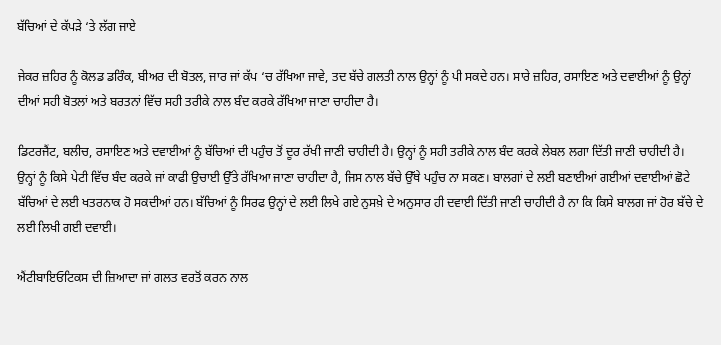ਬੱਚਿਆਂ ਦੇ ਕੱਪੜੇ ‘ਤੇ ਲੱਗ ਜਾਏ

ਜੇਕਰ ਜ਼ਹਿਰ ਨੂੰ ਕੋਲਡ ਡਰਿੰਕ, ਬੀਅਰ ਦੀ ਬੋਤਲ, ਜਾਰ ਜਾਂ ਕੱਪ ‘ਚ ਰੱਖਿਆ ਜਾਵੇ, ਤਦ ਬੱਚੇ ਗਲਤੀ ਨਾਲ ਉਨ੍ਹਾਂ ਨੂੰ ਪੀ ਸਕਦੇ ਹਨ। ਸਾਰੇ ਜ਼ਹਿਰ, ਰਸਾਇਣ ਅਤੇ ਦਵਾਈਆਂ ਨੂੰ ਉਨ੍ਹਾਂ ਦੀਆਂ ਸਹੀ ਬੋਤਲਾਂ ਅਤੇ ਬਰਤਨਾਂ ਵਿੱਚ ਸਹੀ ਤਰੀਕੇ ਨਾਲ ਬੰਦ ਕਰਕੇ ਰੱਖਿਆ ਜਾਣਾ ਚਾਹੀਦਾ ਹੈ।

ਡਿਟਰਜੈਂਟ, ਬਲੀਚ, ਰਸਾਇਣ ਅਤੇ ਦਵਾਈਆਂ ਨੂੰ ਬੱਚਿਆਂ ਦੀ ਪਹੁੰਚ ਤੋਂ ਦੂਰ ਰੱਖੀ ਜਾਣੀ ਚਾਹੀਦੀ ਹੈ। ਉਨ੍ਹਾਂ ਨੂੰ ਸਹੀ ਤਰੀਕੇ ਨਾਲ ਬੰਦ ਕਰਕੇ ਲੇਬਲ ਲਗਾ ਦਿੱਤੀ ਜਾਣੀ ਚਾਹੀਦੀ ਹੈ। ਉਨ੍ਹਾਂ ਨੂੰ ਕਿਸੇ ਪੇਟੀ ਵਿੱਚ ਬੰਦ ਕਰਕੇ ਜਾਂ ਕਾਫੀ ਉਚਾਈ ਉੱਤੇ ਰੱਖਿਆ ਜਾਣਾ ਚਾਹੀਦਾ ਹੈ, ਜਿਸ ਨਾਲ ਬੱਚੇ ਉੱਥੇ ਪਹੁੰਚ ਨਾ ਸਕਣ। ਬਾਲਗਾਂ ਦੇ ਲਈ ਬਣਾਈਆਂ ਗਈਆਂ ਦਵਾਈਆਂ ਛੋਟੇ ਬੱਚਿਆਂ ਦੇ ਲਈ ਖਤਰਨਾਕ ਹੋ ਸਕਦੀਆਂ ਹਨ। ਬੱਚਿਆਂ ਨੂੰ ਸਿਰਫ ਉਨ੍ਹਾਂ ਦੇ ਲਈ ਲਿਖੇ ਗਏ ਨੁਸਖ਼ੇ ਦੇ ਅਨੁਸਾਰ ਹੀ ਦਵਾਈ ਦਿੱਤੀ ਜਾਣੀ ਚਾਹੀਦੀ ਹੈ ਨਾ ਕਿ ਕਿਸੇ ਬਾਲਗ ਜਾਂ ਹੋਰ ਬੱਚੇ ਦੇ ਲਈ ਲਿਖੀ ਗਈ ਦਵਾਈ।

ਐਂਟੀਬਾਇਓਟਿਕਸ ਦੀ ਜ਼ਿਆਦਾ ਜਾਂ ਗਲਤ ਵਰਤੋਂ ਕਰਨ ਨਾਲ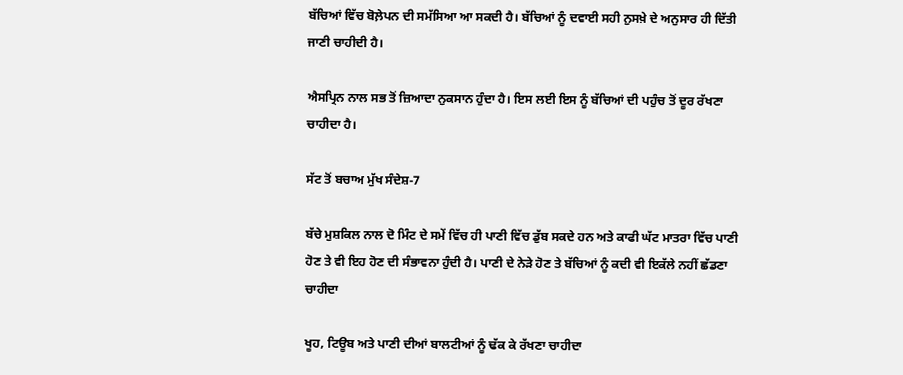ਬੱਚਿਆਂ ਵਿੱਚ ਬੋਲ਼ੇਪਨ ਦੀ ਸਮੱਸਿਆ ਆ ਸਕਦੀ ਹੈ। ਬੱਚਿਆਂ ਨੂੰ ਦਵਾਈ ਸਹੀ ਨੁਸਖ਼ੇ ਦੇ ਅਨੁਸਾਰ ਹੀ ਦਿੱਤੀ ਜਾਣੀ ਚਾਹੀਦੀ ਹੈ।

ਐਸਪ੍ਰਿਨ ਨਾਲ ਸਭ ਤੋਂ ਜ਼ਿਆਦਾ ਨੁਕਸਾਨ ਹੁੰਦਾ ਹੈ। ਇਸ ਲਈ ਇਸ ਨੂੰ ਬੱਚਿਆਂ ਦੀ ਪਹੁੰਚ ਤੋਂ ਦੂਰ ਰੱਖਣਾ ਚਾਹੀਦਾ ਹੈ।

ਸੱਟ ਤੋਂ ਬਚਾਅ ਮੁੱਖ ਸੰਦੇਸ਼-7

ਬੱਚੇ ਮੁਸ਼ਕਿਲ ਨਾਲ ਦੋ ਮਿੰਟ ਦੇ ਸਮੇਂ ਵਿੱਚ ਹੀ ਪਾਣੀ ਵਿੱਚ ਡੁੱਬ ਸਕਦੇ ਹਨ ਅਤੇ ਕਾਫੀ ਘੱਟ ਮਾਤਰਾ ਵਿੱਚ ਪਾਣੀ ਹੋਣ ਤੇ ਵੀ ਇਹ ਹੋਣ ਦੀ ਸੰਭਾਵਨਾ ਹੁੰਦੀ ਹੈ। ਪਾਣੀ ਦੇ ਨੇੜੇ ਹੋਣ ਤੇ ਬੱਚਿਆਂ ਨੂੰ ਕਦੀ ਵੀ ਇਕੱਲੇ ਨਹੀਂ ਛੱਡਣਾ ਚਾਹੀਦਾ

ਖੂਹ, ਟਿਊਬ ਅਤੇ ਪਾਣੀ ਦੀਆਂ ਬਾਲਟੀਆਂ ਨੂੰ ਢੱਕ ਕੇ ਰੱਖਣਾ ਚਾਹੀਦਾ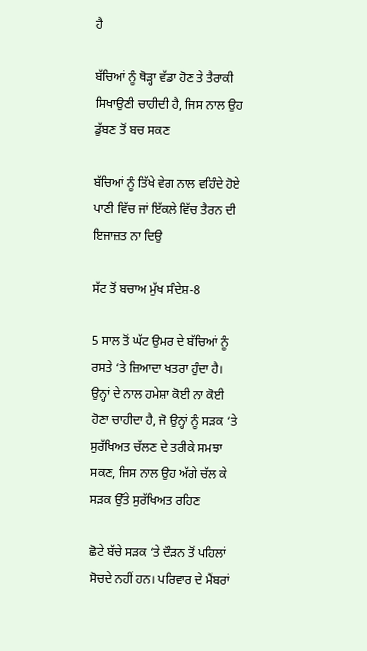ਹੈ

ਬੱਚਿਆਂ ਨੂੰ ਥੋੜ੍ਹਾ ਵੱਡਾ ਹੋਣ ਤੇ ਤੈਰਾਕੀ ਸਿਖਾਉਣੀ ਚਾਹੀਦੀ ਹੈ, ਜਿਸ ਨਾਲ ਉਹ ਡੁੱਬਣ ਤੋਂ ਬਚ ਸਕਣ

ਬੱਚਿਆਂ ਨੂੰ ਤਿੱਖੇ ਵੇਗ ਨਾਲ ਵਹਿੰਦੇ ਹੋਏ ਪਾਣੀ ਵਿੱਚ ਜਾਂ ਇੱਕਲੇ ਵਿੱਚ ਤੈਰਨ ਦੀ ਇਜਾਜ਼ਤ ਨਾ ਦਿਉ

ਸੱਟ ਤੋਂ ਬਚਾਅ ਮੁੱਖ ਸੰਦੇਸ਼-8

5 ਸਾਲ ਤੋਂ ਘੱਟ ਉਮਰ ਦੇ ਬੱਚਿਆਂ ਨੂੰ ਰਸਤੇ ‘ਤੇ ਜ਼ਿਆਦਾ ਖਤਰਾ ਹੁੰਦਾ ਹੈ। ਉਨ੍ਹਾਂ ਦੇ ਨਾਲ ਹਮੇਸ਼ਾ ਕੋਈ ਨਾ ਕੋਈ ਹੋਣਾ ਚਾਹੀਦਾ ਹੈ, ਜੋ ਉਨ੍ਹਾਂ ਨੂੰ ਸੜਕ ‘ਤੇ ਸੁਰੱਖਿਅਤ ਚੱਲਣ ਦੇ ਤਰੀਕੇ ਸਮਝਾ ਸਕਣ, ਜਿਸ ਨਾਲ ਉਹ ਅੱਗੇ ਚੱਲ ਕੇ ਸੜਕ ਉੱਤੇ ਸੁਰੱਖਿਅਤ ਰਹਿਣ

ਛੋਟੇ ਬੱਚੇ ਸੜਕ ‘ਤੇ ਦੌੜਨ ਤੋਂ ਪਹਿਲਾਂ ਸੋਚਦੇ ਨਹੀਂ ਹਨ। ਪਰਿਵਾਰ ਦੇ ਮੈਂਬਰਾਂ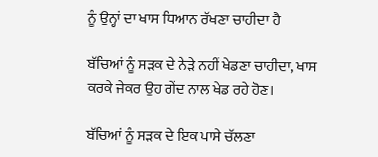ਨੂੰ ਉਨ੍ਹਾਂ ਦਾ ਖਾਸ ਧਿਆਨ ਰੱਖਣਾ ਚਾਹੀਦਾ ਹੈ

ਬੱਚਿਆਂ ਨੂੰ ਸੜਕ ਦੇ ਨੇੜੇ ਨਹੀਂ ਖੇਡਣਾ ਚਾਹੀਦਾ, ਖਾਸ ਕਰਕੇ ਜੇਕਰ ਉਹ ਗੇਂਦ ਨਾਲ ਖੇਡ ਰਹੇ ਹੋਣ।

ਬੱਚਿਆਂ ਨੂੰ ਸੜਕ ਦੇ ਇਕ ਪਾਸੇ ਚੱਲਣਾ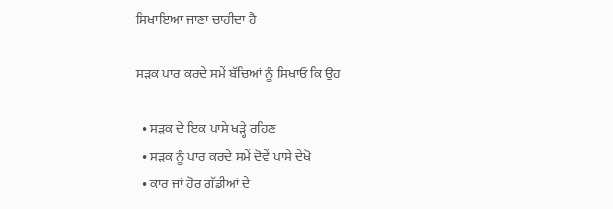ਸਿਖਾਇਆ ਜਾਣਾ ਚਾਹੀਦਾ ਹੈ

ਸੜਕ ਪਾਰ ਕਰਦੇ ਸਮੇਂ ਬੱਚਿਆਂ ਨੂੰ ਸਿਖਾਓ ਕਿ ਉਹ

  • ਸੜਕ ਦੇ ਇਕ ਪਾਸੇ ਖੜ੍ਹੇ ਰਹਿਣ
  • ਸੜਕ ਨੂੰ ਪਾਰ ਕਰਦੇ ਸਮੇਂ ਦੋਵੇਂ ਪਾਸੇ ਦੇਖੋ
  • ਕਾਰ ਜਾਂ ਹੋਰ ਗੱਡੀਆਂ ਦੇ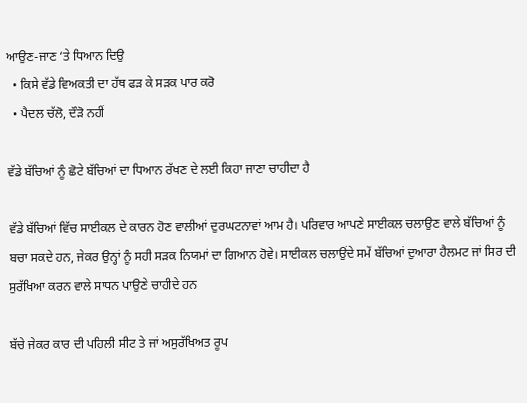ਆਉਣ-ਜਾਣ ‘ਤੇ ਧਿਆਨ ਦਿਉ
  • ਕਿਸੇ ਵੱਡੇ ਵਿਅਕਤੀ ਦਾ ਹੱਥ ਫੜ ਕੇ ਸੜਕ ਪਾਰ ਕਰੋ
  • ਪੈਦਲ ਚੱਲੋ, ਦੌੜੋ ਨਹੀਂ

ਵੱਡੇ ਬੱਚਿਆਂ ਨੂੰ ਛੋਟੇ ਬੱਚਿਆਂ ਦਾ ਧਿਆਨ ਰੱਖਣ ਦੇ ਲਈ ਕਿਹਾ ਜਾਣਾ ਚਾਹੀਦਾ ਹੈ

ਵੱਡੇ ਬੱਚਿਆਂ ਵਿੱਚ ਸਾਈਕਲ ਦੇ ਕਾਰਨ ਹੋਣ ਵਾਲੀਆਂ ਦੁਰਘਟਨਾਵਾਂ ਆਮ ਹੈ। ਪਰਿਵਾਰ ਆਪਣੇ ਸਾਈਕਲ ਚਲਾਉਣ ਵਾਲੇ ਬੱਚਿਆਂ ਨੂੰ ਬਚਾ ਸਕਦੇ ਹਨ, ਜੇਕਰ ਉਨ੍ਹਾਂ ਨੂੰ ਸਹੀ ਸੜਕ ਨਿਯਮਾਂ ਦਾ ਗਿਆਨ ਹੋਵੇ। ਸਾਈਕਲ ਚਲਾਉਂਦੇ ਸਮੇਂ ਬੱਚਿਆਂ ਦੁਆਰਾ ਹੈਲਮਟ ਜਾਂ ਸਿਰ ਦੀ ਸੁਰੱਖਿਆ ਕਰਨ ਵਾਲੇ ਸਾਧਨ ਪਾਉਣੇ ਚਾਹੀਦੇ ਹਨ

ਬੱਚੇ ਜੇਕਰ ਕਾਰ ਦੀ ਪਹਿਲੀ ਸੀਟ ਤੇ ਜਾਂ ਅਸੁਰੱਖਿਅਤ ਰੂਪ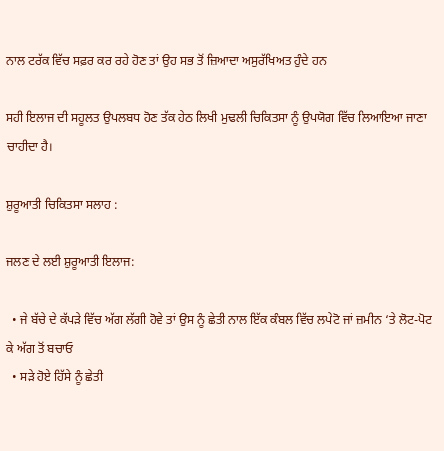ਨਾਲ ਟਰੱਕ ਵਿੱਚ ਸਫ਼ਰ ਕਰ ਰਹੇ ਹੋਣ ਤਾਂ ਉਹ ਸਭ ਤੋਂ ਜ਼ਿਆਦਾ ਅਸੁਰੱਖਿਅਤ ਹੁੰਦੇ ਹਨ

ਸਹੀ ਇਲਾਜ ਦੀ ਸਹੂਲਤ ਉਪਲਬਧ ਹੋਣ ਤੱਕ ਹੇਠ ਲਿਖੀ ਮੁਢਲੀ ਚਿਕਿਤਸਾ ਨੂੰ ਉਪਯੋਗ ਵਿੱਚ ਲਿਆਇਆ ਜਾਣਾ ਚਾਹੀਦਾ ਹੈ।

ਸ਼ੁਰੂਆਤੀ ਚਿਕਿਤਸਾ ਸਲਾਹ :

ਜਲਣ ਦੇ ਲਈ ਸ਼ੁਰੂਆਤੀ ਇਲਾਜ:

  • ਜੇ ਬੱਚੇ ਦੇ ਕੱਪੜੇ ਵਿੱਚ ਅੱਗ ਲੱਗੀ ਹੋਵੇ ਤਾਂ ਉਸ ਨੂੰ ਛੇਤੀ ਨਾਲ ਇੱਕ ਕੰਬਲ ਵਿੱਚ ਲਪੇਟੋ ਜਾਂ ਜ਼ਮੀਨ ‘ਤੇ ਲੋਟ-ਪੋਟ ਕੇ ਅੱਗ ਤੋਂ ਬਚਾਓ
  • ਸੜੇ ਹੋਏ ਹਿੱਸੇ ਨੂੰ ਛੇਤੀ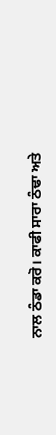ਨਾਲ ਠੰਡਾ ਕਰੋ। ਕਾਫੀ ਸਾਰਾ ਠੰਢਾ ਅਤੇ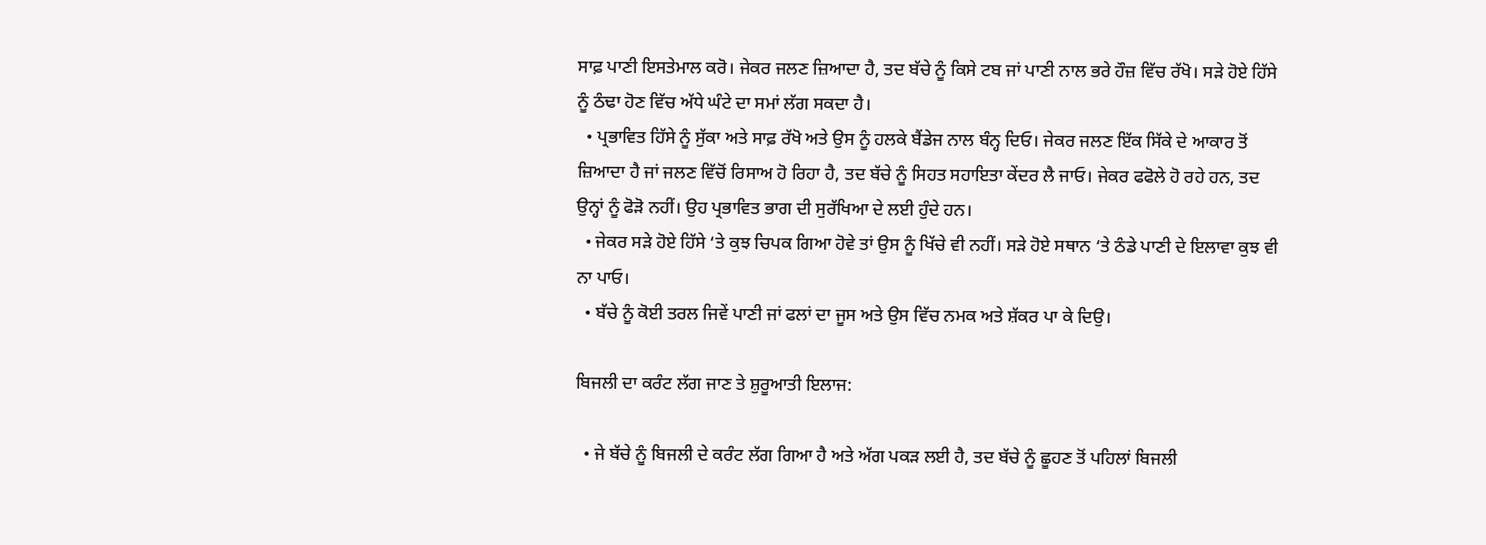ਸਾਫ਼ ਪਾਣੀ ਇਸਤੇਮਾਲ ਕਰੋ। ਜੇਕਰ ਜਲਣ ਜ਼ਿਆਦਾ ਹੈ, ਤਦ ਬੱਚੇ ਨੂੰ ਕਿਸੇ ਟਬ ਜਾਂ ਪਾਣੀ ਨਾਲ ਭਰੇ ਹੌਜ਼ ਵਿੱਚ ਰੱਖੋ। ਸੜੇ ਹੋਏ ਹਿੱਸੇ ਨੂੰ ਠੰਢਾ ਹੋਣ ਵਿੱਚ ਅੱਧੇ ਘੰਟੇ ਦਾ ਸਮਾਂ ਲੱਗ ਸਕਦਾ ਹੈ।
  • ਪ੍ਰਭਾਵਿਤ ਹਿੱਸੇ ਨੂੰ ਸੁੱਕਾ ਅਤੇ ਸਾਫ਼ ਰੱਖੋ ਅਤੇ ਉਸ ਨੂੰ ਹਲਕੇ ਬੈਂਡੇਜ ਨਾਲ ਬੰਨ੍ਹ ਦਿਓ। ਜੇਕਰ ਜਲਣ ਇੱਕ ਸਿੱਕੇ ਦੇ ਆਕਾਰ ਤੋਂ ਜ਼ਿਆਦਾ ਹੈ ਜਾਂ ਜਲਣ ਵਿੱਚੋਂ ਰਿਸਾਅ ਹੋ ਰਿਹਾ ਹੈ, ਤਦ ਬੱਚੇ ਨੂੰ ਸਿਹਤ ਸਹਾਇਤਾ ਕੇਂਦਰ ਲੈ ਜਾਓ। ਜੇਕਰ ਫਫੋਲੇ ਹੋ ਰਹੇ ਹਨ, ਤਦ ਉਨ੍ਹਾਂ ਨੂੰ ਫੋੜੋ ਨਹੀਂ। ਉਹ ਪ੍ਰਭਾਵਿਤ ਭਾਗ ਦੀ ਸੁਰੱਖਿਆ ਦੇ ਲਈ ਹੁੰਦੇ ਹਨ।
  • ਜੇਕਰ ਸੜੇ ਹੋਏ ਹਿੱਸੇ ‘ਤੇ ਕੁਝ ਚਿਪਕ ਗਿਆ ਹੋਵੇ ਤਾਂ ਉਸ ਨੂੰ ਖਿੱਚੇ ਵੀ ਨਹੀਂ। ਸੜੇ ਹੋਏ ਸਥਾਨ ‘ਤੇ ਠੰਡੇ ਪਾਣੀ ਦੇ ਇਲਾਵਾ ਕੁਝ ਵੀ ਨਾ ਪਾਓ।
  • ਬੱਚੇ ਨੂੰ ਕੋਈ ਤਰਲ ਜਿਵੇਂ ਪਾਣੀ ਜਾਂ ਫਲਾਂ ਦਾ ਜੂਸ ਅਤੇ ਉਸ ਵਿੱਚ ਨਮਕ ਅਤੇ ਸ਼ੱਕਰ ਪਾ ਕੇ ਦਿਉ।

ਬਿਜਲੀ ਦਾ ਕਰੰਟ ਲੱਗ ਜਾਣ ਤੇ ਸ਼ੁਰੂਆਤੀ ਇਲਾਜ:

  • ਜੇ ਬੱਚੇ ਨੂੰ ਬਿਜਲੀ ਦੇ ਕਰੰਟ ਲੱਗ ਗਿਆ ਹੈ ਅਤੇ ਅੱਗ ਪਕੜ ਲਈ ਹੈ, ਤਦ ਬੱਚੇ ਨੂੰ ਛੂਹਣ ਤੋਂ ਪਹਿਲਾਂ ਬਿਜਲੀ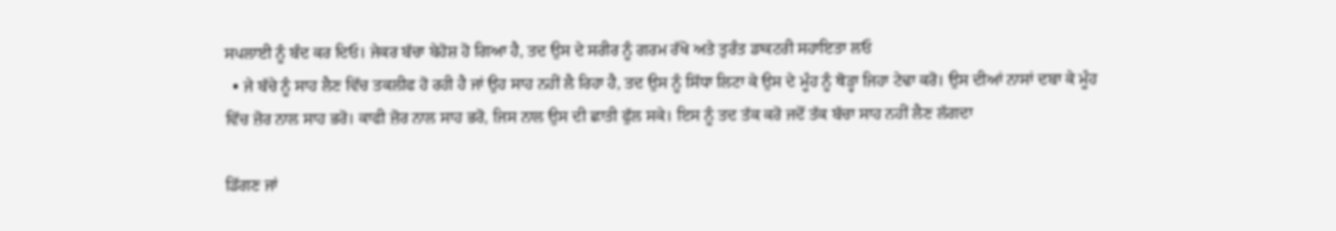ਸਪਲਾਈ ਨੂੰ ਬੰਦ ਕਰ ਦਿਓ। ਜੇਕਰ ਬੱਚਾ ਬੇਹੋਸ਼ ਹੋ ਗਿਆ ਹੈ, ਤਦ ਉਸ ਦੇ ਸਰੀਰ ਨੂੰ ਗਰਮ ਰੱਖੋ ਅਤੇ ਤੁਰੰਤ ਡਾਕਟਰੀ ਸਹਾਇਤਾ ਲਓ
  • ਜੇ ਬੱਚੇ ਨੂੰ ਸਾਹ ਲੈਣ ਵਿੱਚ ਤਕਲੀਫ ਹੋ ਰਹੀ ਹੈ ਜਾਂ ਉਹ ਸਾਹ ਨਹੀਂ ਲੈ ਰਿਹਾ ਹੈ, ਤਦ ਉਸ ਨੂੰ ਸਿੱਧਾ ਲਿਟਾ ਕੇ ਉਸ ਦੇ ਮੂੰਹ ਨੂੰ ਥੋੜ੍ਹਾ ਜਿਹਾ ਟੇਢਾ ਕਰੋ। ਉਸ ਦੀਆਂ ਨਾਸਾਂ ਦਬਾ ਕੇ ਮੂੰਹ ਵਿੱਚ ਜ਼ੋਰ ਨਾਲ ਸਾਹ ਭਰੋ। ਕਾਫੀ ਜ਼ੋਰ ਨਾਲ ਸਾਹ ਭਰੋ, ਜਿਸ ਨਾਲ ਉਸ ਦੀ ਛਾਤੀ ਫੁੱਲ ਸਕੇ। ਇਸ ਨੂੰ ਤਦ ਤੱਕ ਕਰੋ ਜਦੋਂ ਤੱਕ ਬੱਚਾ ਸਾਹ ਨਹੀਂ ਲੈਣ ਲੱਗਦਾ

ਡਿੱਗਣ ਜਾਂ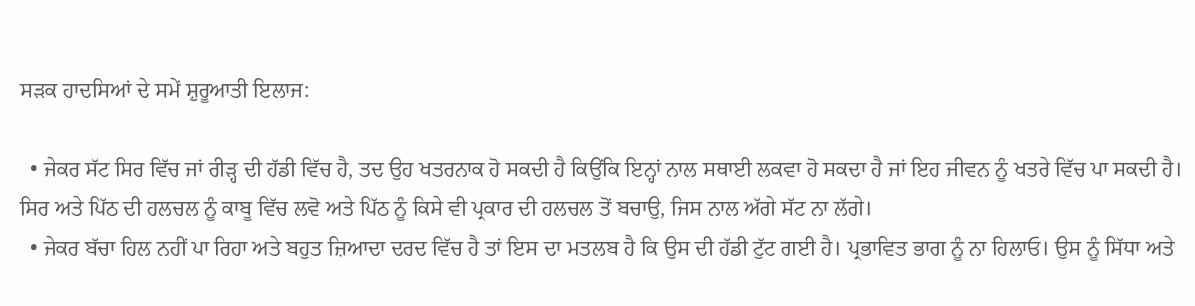ਸੜਕ ਹਾਦਸਿਆਂ ਦੇ ਸਮੇਂ ਸ਼ੁਰੂਆਤੀ ਇਲਾਜ:

  • ਜੇਕਰ ਸੱਟ ਸਿਰ ਵਿੱਚ ਜਾਂ ਰੀੜ੍ਹ ਦੀ ਹੱਡੀ ਵਿੱਚ ਹੈ, ਤਦ ਉਹ ਖਤਰਨਾਕ ਹੋ ਸਕਦੀ ਹੈ ਕਿਉਂਕਿ ਇਨ੍ਹਾਂ ਨਾਲ ਸਥਾਈ ਲਕਵਾ ਹੋ ਸਕਦਾ ਹੈ ਜਾਂ ਇਹ ਜੀਵਨ ਨੂੰ ਖਤਰੇ ਵਿੱਚ ਪਾ ਸਕਦੀ ਹੈ। ਸਿਰ ਅਤੇ ਪਿੱਠ ਦੀ ਹਲਚਲ ਨੂੰ ਕਾਬੂ ਵਿੱਚ ਲਵੋ ਅਤੇ ਪਿੱਠ ਨੂੰ ਕਿਸੇ ਵੀ ਪ੍ਰਕਾਰ ਦੀ ਹਲਚਲ ਤੋਂ ਬਚਾਉ, ਜਿਸ ਨਾਲ ਅੱਗੇ ਸੱਟ ਨਾ ਲੱਗੇ।
  • ਜੇਕਰ ਬੱਚਾ ਹਿਲ ਨਹੀਂ ਪਾ ਰਿਹਾ ਅਤੇ ਬਹੁਤ ਜ਼ਿਆਦਾ ਦਰਦ ਵਿੱਚ ਹੈ ਤਾਂ ਇਸ ਦਾ ਮਤਲਬ ਹੈ ਕਿ ਉਸ ਦੀ ਹੱਡੀ ਟੁੱਟ ਗਈ ਹੈ। ਪ੍ਰਭਾਵਿਤ ਭਾਗ ਨੂੰ ਨਾ ਹਿਲਾਓ। ਉਸ ਨੂੰ ਸਿੱਧਾ ਅਤੇ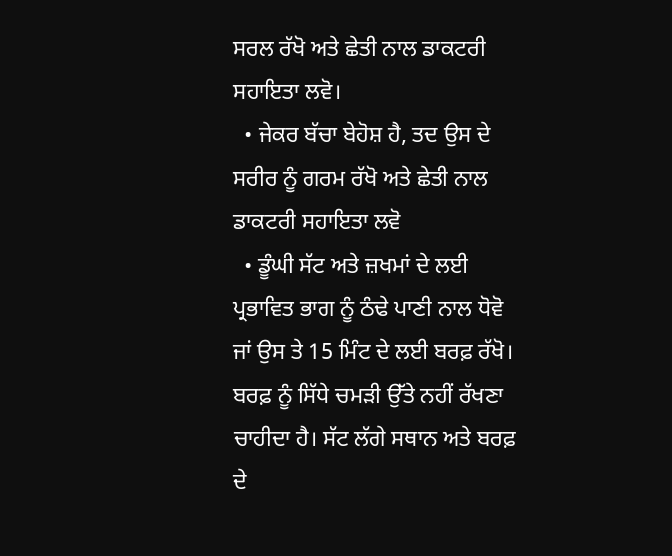ਸਰਲ ਰੱਖੋ ਅਤੇ ਛੇਤੀ ਨਾਲ ਡਾਕਟਰੀ ਸਹਾਇਤਾ ਲਵੋ।
  • ਜੇਕਰ ਬੱਚਾ ਬੇਹੋਸ਼ ਹੈ, ਤਦ ਉਸ ਦੇ ਸਰੀਰ ਨੂੰ ਗਰਮ ਰੱਖੋ ਅਤੇ ਛੇਤੀ ਨਾਲ ਡਾਕਟਰੀ ਸਹਾਇਤਾ ਲਵੋ
  • ਡੂੰਘੀ ਸੱਟ ਅਤੇ ਜ਼ਖਮਾਂ ਦੇ ਲਈ ਪ੍ਰਭਾਵਿਤ ਭਾਗ ਨੂੰ ਠੰਢੇ ਪਾਣੀ ਨਾਲ ਧੋਵੋ ਜਾਂ ਉਸ ਤੇ 15 ਮਿੰਟ ਦੇ ਲਈ ਬਰਫ਼ ਰੱਖੋ। ਬਰਫ਼ ਨੂੰ ਸਿੱਧੇ ਚਮੜੀ ਉੱਤੇ ਨਹੀਂ ਰੱਖਣਾ ਚਾਹੀਦਾ ਹੈ। ਸੱਟ ਲੱਗੇ ਸਥਾਨ ਅਤੇ ਬਰਫ਼ ਦੇ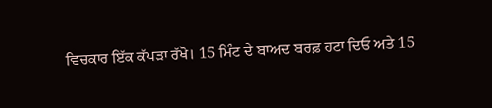ਵਿਚਕਾਰ ਇੱਕ ਕੱਪੜਾ ਰੱਖੋ। 15 ਮਿੰਟ ਦੇ ਬਾਅਦ ਬਰਫ਼ ਹਟਾ ਦਿਓ ਅਤੇ 15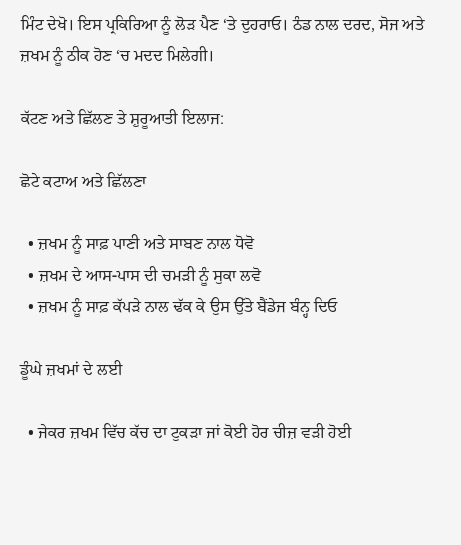ਮਿੰਟ ਦੇਖੋ। ਇਸ ਪ੍ਰਕਿਰਿਆ ਨੂੰ ਲੋੜ ਪੈਣ ‘ਤੇ ਦੁਹਰਾਓ। ਠੰਡ ਨਾਲ ਦਰਦ, ਸੋਜ ਅਤੇ ਜ਼ਖਮ ਨੂੰ ਠੀਕ ਹੋਣ ‘ਚ ਮਦਦ ਮਿਲੇਗੀ।

ਕੱਟਣ ਅਤੇ ਛਿੱਲਣ ਤੇ ਸ਼ੁਰੂਆਤੀ ਇਲਾਜ:

ਛੋਟੇ ਕਟਾਅ ਅਤੇ ਛਿੱਲਣਾ

  • ਜ਼ਖਮ ਨੂੰ ਸਾਫ਼ ਪਾਣੀ ਅਤੇ ਸਾਬਣ ਨਾਲ ਧੋਵੋ
  • ਜ਼ਖਮ ਦੇ ਆਸ-ਪਾਸ ਦੀ ਚਮੜੀ ਨੂੰ ਸੁਕਾ ਲਵੋ
  • ਜ਼ਖਮ ਨੂੰ ਸਾਫ਼ ਕੱਪੜੇ ਨਾਲ ਢੱਕ ਕੇ ਉਸ ਉੱਤੇ ਬੈਂਡੇਜ ਬੰਨ੍ਹ ਦਿਓ

ਡੂੰਘੇ ਜ਼ਖਮਾਂ ਦੇ ਲਈ

  • ਜੇਕਰ ਜ਼ਖਮ ਵਿੱਚ ਕੱਚ ਦਾ ਟੁਕੜਾ ਜਾਂ ਕੋਈ ਹੋਰ ਚੀਜ਼ ਵੜੀ ਹੋਈ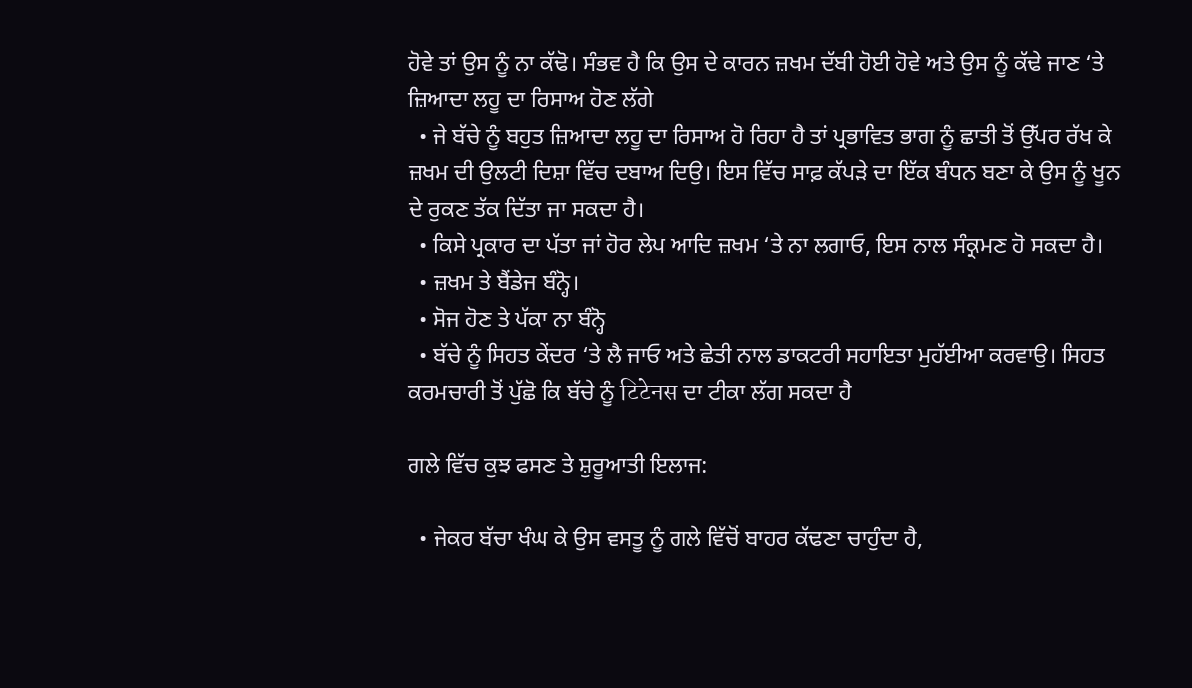ਹੋਵੇ ਤਾਂ ਉਸ ਨੂੰ ਨਾ ਕੱਢੋ। ਸੰਭਵ ਹੈ ਕਿ ਉਸ ਦੇ ਕਾਰਨ ਜ਼ਖਮ ਦੱਬੀ ਹੋਈ ਹੋਵੇ ਅਤੇ ਉਸ ਨੂੰ ਕੱਢੇ ਜਾਣ ‘ਤੇ ਜ਼ਿਆਦਾ ਲਹੂ ਦਾ ਰਿਸਾਅ ਹੋਣ ਲੱਗੇ
  • ਜੇ ਬੱਚੇ ਨੂੰ ਬਹੁਤ ਜ਼ਿਆਦਾ ਲਹੂ ਦਾ ਰਿਸਾਅ ਹੋ ਰਿਹਾ ਹੈ ਤਾਂ ਪ੍ਰਭਾਵਿਤ ਭਾਗ ਨੂੰ ਛਾਤੀ ਤੋਂ ਉੱਪਰ ਰੱਖ ਕੇ ਜ਼ਖਮ ਦੀ ਉਲਟੀ ਦਿਸ਼ਾ ਵਿੱਚ ਦਬਾਅ ਦਿਉ। ਇਸ ਵਿੱਚ ਸਾਫ਼ ਕੱਪੜੇ ਦਾ ਇੱਕ ਬੰਧਨ ਬਣਾ ਕੇ ਉਸ ਨੂੰ ਖੂਨ ਦੇ ਰੁਕਣ ਤੱਕ ਦਿੱਤਾ ਜਾ ਸਕਦਾ ਹੈ।
  • ਕਿਸੇ ਪ੍ਰਕਾਰ ਦਾ ਪੱਤਾ ਜਾਂ ਹੋਰ ਲੇਪ ਆਦਿ ਜ਼ਖਮ ‘ਤੇ ਨਾ ਲਗਾਓ, ਇਸ ਨਾਲ ਸੰਕ੍ਰਮਣ ਹੋ ਸਕਦਾ ਹੈ।
  • ਜ਼ਖਮ ਤੇ ਬੈਂਡੇਜ ਬੰਨ੍ਹੋ।
  • ਸੋਜ ਹੋਣ ਤੇ ਪੱਕਾ ਨਾ ਬੰਨ੍ਹੋ
  • ਬੱਚੇ ਨੂੰ ਸਿਹਤ ਕੇਂਦਰ ‘ਤੇ ਲੈ ਜਾਓ ਅਤੇ ਛੇਤੀ ਨਾਲ ਡਾਕਟਰੀ ਸਹਾਇਤਾ ਮੁਹੱਈਆ ਕਰਵਾਉ। ਸਿਹਤ ਕਰਮਚਾਰੀ ਤੋਂ ਪੁੱਛੋ ਕਿ ਬੱਚੇ ਨੂੰ टिटेनस ਦਾ ਟੀਕਾ ਲੱਗ ਸਕਦਾ ਹੈ

ਗਲੇ ਵਿੱਚ ਕੁਝ ਫਸਣ ਤੇ ਸ਼ੁਰੂਆਤੀ ਇਲਾਜ:

  • ਜੇਕਰ ਬੱਚਾ ਖੰਘ ਕੇ ਉਸ ਵਸਤੂ ਨੂੰ ਗਲੇ ਵਿੱਚੋਂ ਬਾਹਰ ਕੱਢਣਾ ਚਾਹੁੰਦਾ ਹੈ,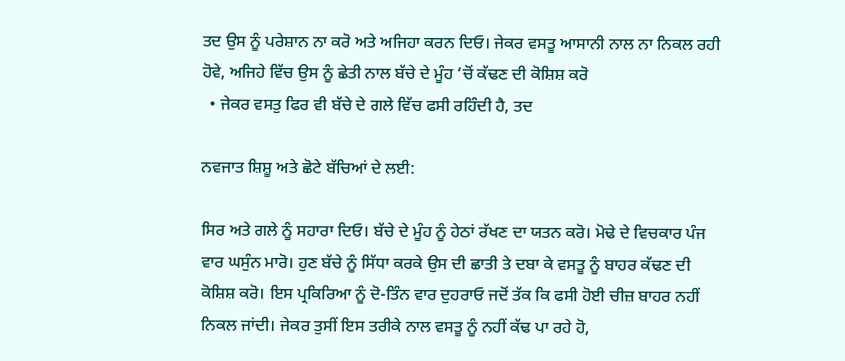ਤਦ ਉਸ ਨੂੰ ਪਰੇਸ਼ਾਨ ਨਾ ਕਰੋ ਅਤੇ ਅਜਿਹਾ ਕਰਨ ਦਿਓ। ਜੇਕਰ ਵਸਤੂ ਆਸਾਨੀ ਨਾਲ ਨਾ ਨਿਕਲ ਰਹੀ ਹੋਵੇ, ਅਜਿਹੇ ਵਿੱਚ ਉਸ ਨੂੰ ਛੇਤੀ ਨਾਲ ਬੱਚੇ ਦੇ ਮੂੰਹ ‘ਚੋਂ ਕੱਢਣ ਦੀ ਕੋਸ਼ਿਸ਼ ਕਰੋ
  • ਜੇਕਰ ਵਸਤੁ ਫਿਰ ਵੀ ਬੱਚੇ ਦੇ ਗਲੇ ਵਿੱਚ ਫਸੀ ਰਹਿੰਦੀ ਹੈ, ਤਦ

ਨਵਜਾਤ ਸ਼ਿਸ਼ੂ ਅਤੇ ਛੋਟੇ ਬੱਚਿਆਂ ਦੇ ਲਈ:

ਸਿਰ ਅਤੇ ਗਲੇ ਨੂੰ ਸਹਾਰਾ ਦਿਓ। ਬੱਚੇ ਦੇ ਮੂੰਹ ਨੂੰ ਹੇਠਾਂ ਰੱਖਣ ਦਾ ਯਤਨ ਕਰੋ। ਮੋਢੇ ਦੇ ਵਿਚਕਾਰ ਪੰਜ ਵਾਰ ਘਸੁੰਨ ਮਾਰੋ। ਹੁਣ ਬੱਚੇ ਨੂੰ ਸਿੱਧਾ ਕਰਕੇ ਉਸ ਦੀ ਛਾਤੀ ਤੇ ਦਬਾ ਕੇ ਵਸਤੂ ਨੂੰ ਬਾਹਰ ਕੱਢਣ ਦੀ ਕੋਸ਼ਿਸ਼ ਕਰੋ। ਇਸ ਪ੍ਰਕਿਰਿਆ ਨੂੰ ਦੋ-ਤਿੰਨ ਵਾਰ ਦੁਹਰਾਓ ਜਦੋਂ ਤੱਕ ਕਿ ਫਸੀ ਹੋਈ ਚੀਜ਼ ਬਾਹਰ ਨਹੀਂ ਨਿਕਲ ਜਾਂਦੀ। ਜੇਕਰ ਤੁਸੀਂ ਇਸ ਤਰੀਕੇ ਨਾਲ ਵਸਤੂ ਨੂੰ ਨਹੀਂ ਕੱਢ ਪਾ ਰਹੇ ਹੋ,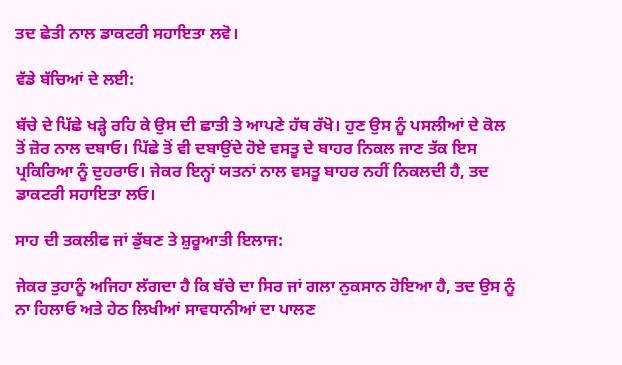ਤਦ ਛੇਤੀ ਨਾਲ ਡਾਕਟਰੀ ਸਹਾਇਤਾ ਲਵੋ।

ਵੱਡੇ ਬੱਚਿਆਂ ਦੇ ਲਈ:

ਬੱਚੇ ਦੇ ਪਿੱਛੇ ਖੜ੍ਹੇ ਰਹਿ ਕੇ ਉਸ ਦੀ ਛਾਤੀ ਤੇ ਆਪਣੇ ਹੱਥ ਰੱਖੋ। ਹੁਣ ਉਸ ਨੂੰ ਪਸਲੀਆਂ ਦੇ ਕੋਲ ਤੋਂ ਜ਼ੋਰ ਨਾਲ ਦਬਾਓ। ਪਿੱਛੇ ਤੋਂ ਵੀ ਦਬਾਉਂਦੇ ਹੋਏ ਵਸਤੂ ਦੇ ਬਾਹਰ ਨਿਕਲ ਜਾਣ ਤੱਕ ਇਸ ਪ੍ਰਕਿਰਿਆ ਨੂੰ ਦੁਹਰਾਓ। ਜੇਕਰ ਇਨ੍ਹਾਂ ਯਤਨਾਂ ਨਾਲ ਵਸਤੂ ਬਾਹਰ ਨਹੀਂ ਨਿਕਲਦੀ ਹੈ, ਤਦ ਡਾਕਟਰੀ ਸਹਾਇਤਾ ਲਓ।

ਸਾਹ ਦੀ ਤਕਲੀਫ ਜਾਂ ਡੁੱਬਣ ਤੇ ਸ਼ੁਰੂਆਤੀ ਇਲਾਜ:

ਜੇਕਰ ਤੁਹਾਨੂੰ ਅਜਿਹਾ ਲੱਗਦਾ ਹੈ ਕਿ ਬੱਚੇ ਦਾ ਸਿਰ ਜਾਂ ਗਲਾ ਨੁਕਸਾਨ ਹੋਇਆ ਹੈ, ਤਦ ਉਸ ਨੂੰ ਨਾ ਹਿਲਾਓ ਅਤੇ ਹੇਠ ਲਿਖੀਆਂ ਸਾਵਧਾਨੀਆਂ ਦਾ ਪਾਲਣ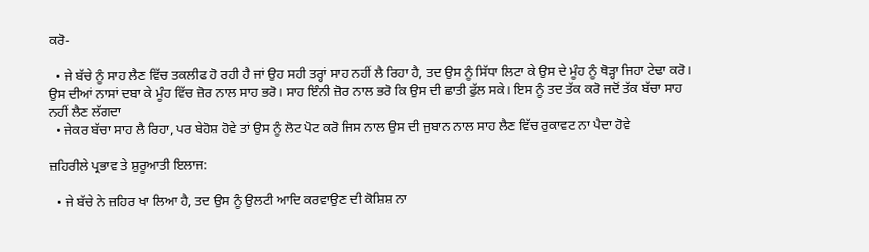ਕਰੋ-

  • ਜੇ ਬੱਚੇ ਨੂੰ ਸਾਹ ਲੈਣ ਵਿੱਚ ਤਕਲੀਫ ਹੋ ਰਹੀ ਹੈ ਜਾਂ ਉਹ ਸਹੀ ਤਰ੍ਹਾਂ ਸਾਹ ਨਹੀਂ ਲੈ ਰਿਹਾ ਹੈ, ਤਦ ਉਸ ਨੂੰ ਸਿੱਧਾ ਲਿਟਾ ਕੇ ਉਸ ਦੇ ਮੂੰਹ ਨੂੰ ਥੋੜ੍ਹਾ ਜਿਹਾ ਟੇਢਾ ਕਰੋ। ਉਸ ਦੀਆਂ ਨਾਸਾਂ ਦਬਾ ਕੇ ਮੂੰਹ ਵਿੱਚ ਜ਼ੋਰ ਨਾਲ ਸਾਹ ਭਰੋ। ਸਾਹ ਇੰਨੀ ਜ਼ੋਰ ਨਾਲ ਭਰੋ ਕਿ ਉਸ ਦੀ ਛਾਤੀ ਫੁੱਲ ਸਕੇ। ਇਸ ਨੂੰ ਤਦ ਤੱਕ ਕਰੋ ਜਦੋਂ ਤੱਕ ਬੱਚਾ ਸਾਹ ਨਹੀਂ ਲੈਣ ਲੱਗਦਾ
  • ਜੇਕਰ ਬੱਚਾ ਸਾਹ ਲੈ ਰਿਹਾ, ਪਰ ਬੇਹੋਸ਼ ਹੋਵੇ ਤਾਂ ਉਸ ਨੂੰ ਲੋਟ ਪੋਟ ਕਰੋ ਜਿਸ ਨਾਲ ਉਸ ਦੀ ਜੁਬਾਨ ਨਾਲ ਸਾਹ ਲੈਣ ਵਿੱਚ ਰੁਕਾਵਟ ਨਾ ਪੈਦਾ ਹੋਵੇ

ਜ਼ਹਿਰੀਲੇ ਪ੍ਰਭਾਵ ਤੇ ਸ਼ੁਰੂਆਤੀ ਇਲਾਜ:

  • ਜੇ ਬੱਚੇ ਨੇ ਜ਼ਹਿਰ ਖਾ ਲਿਆ ਹੈ, ਤਦ ਉਸ ਨੂੰ ਉਲਟੀ ਆਦਿ ਕਰਵਾਉਣ ਦੀ ਕੋਸ਼ਿਸ਼ ਨਾ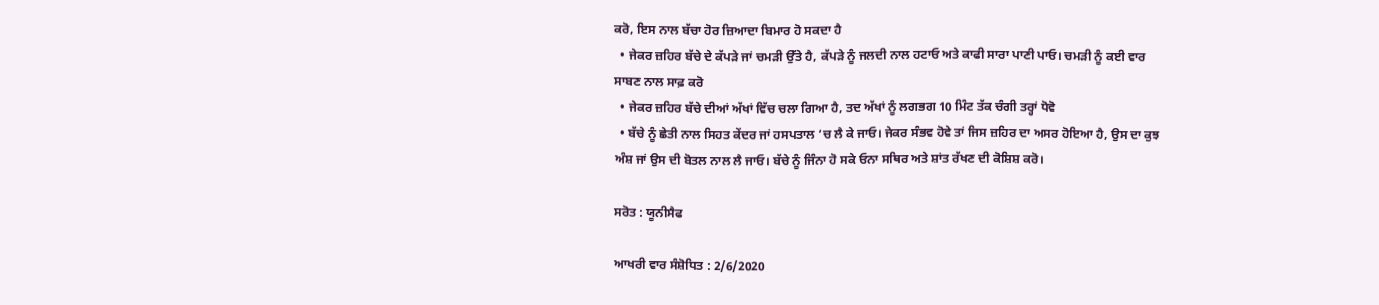ਕਰੋ, ਇਸ ਨਾਲ ਬੱਚਾ ਹੋਰ ਜ਼ਿਆਦਾ ਬਿਮਾਰ ਹੋ ਸਕਦਾ ਹੈ
  • ਜੇਕਰ ਜ਼ਹਿਰ ਬੱਚੇ ਦੇ ਕੱਪੜੇ ਜਾਂ ਚਮੜੀ ਉੱਤੇ ਹੈ, ਕੱਪੜੇ ਨੂੰ ਜਲਦੀ ਨਾਲ ਹਟਾਓ ਅਤੇ ਕਾਫੀ ਸਾਰਾ ਪਾਣੀ ਪਾਓ। ਚਮੜੀ ਨੂੰ ਕਈ ਵਾਰ ਸਾਬਣ ਨਾਲ ਸਾਫ਼ ਕਰੋ
  • ਜੇਕਰ ਜ਼ਹਿਰ ਬੱਚੇ ਦੀਆਂ ਅੱਖਾਂ ਵਿੱਚ ਚਲਾ ਗਿਆ ਹੈ, ਤਦ ਅੱਖਾਂ ਨੂੰ ਲਗਭਗ 10 ਮਿੰਟ ਤੱਕ ਚੰਗੀ ਤਰ੍ਹਾਂ ਧੋਵੋ
  • ਬੱਚੇ ਨੂੰ ਛੇਤੀ ਨਾਲ ਸਿਹਤ ਕੇਂਦਰ ਜਾਂ ਹਸਪਤਾਲ ‘ਚ ਲੈ ਕੇ ਜਾਓ। ਜੇਕਰ ਸੰਭਵ ਹੋਵੇ ਤਾਂ ਜਿਸ ਜ਼ਹਿਰ ਦਾ ਅਸਰ ਹੋਇਆ ਹੈ, ਉਸ ਦਾ ਕੁਝ ਅੰਸ਼ ਜਾਂ ਉਸ ਦੀ ਬੋਤਲ ਨਾਲ ਲੈ ਜਾਓ। ਬੱਚੇ ਨੂੰ ਜਿੰਨਾ ਹੋ ਸਕੇ ਓਨਾ ਸਥਿਰ ਅਤੇ ਸ਼ਾਂਤ ਰੱਖਣ ਦੀ ਕੋਸ਼ਿਸ਼ ਕਰੋ।

ਸਰੋਤ : ਯੂਨੀਸੈਫ

ਆਖਰੀ ਵਾਰ ਸੰਸ਼ੋਧਿਤ : 2/6/2020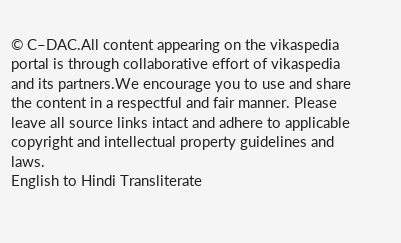© C–DAC.All content appearing on the vikaspedia portal is through collaborative effort of vikaspedia and its partners.We encourage you to use and share the content in a respectful and fair manner. Please leave all source links intact and adhere to applicable copyright and intellectual property guidelines and laws.
English to Hindi Transliterate